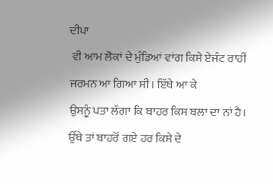ਦੀਪਾ
 ਵੀ ਆਮ ਲੋਕਾਂ ਦੇ ਮੁੰਡਿਆਂ ਵਾਂਗ ਕਿਸੇ ਏਜੰਟ ਰਾਹੀਂ ਜਰਮਨ ਆ ਗਿਆ ਸੀ। ਇੱਥੇ ਆ ਕੇ
ਉਸਨੂੰ ਪਤਾ ਲੱਗਾ ਕਿ ਬਾਹਰ ਕਿਸ ਬਲਾ ਦਾ ਨਾਂ ਹੈ। ਉੱਥੇ ਤਾਂ ਬਾਹਰੋਂ ਗਏ ਹਰ ਕਿਸੇ ਦੇ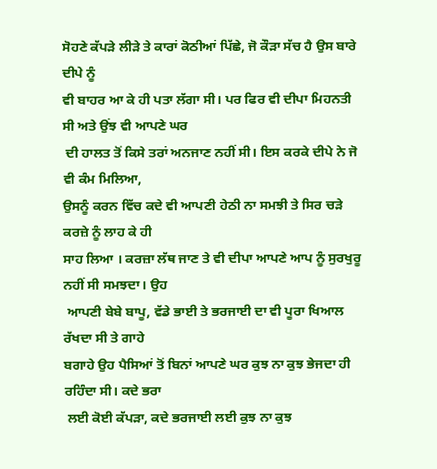ਸੋਹਣੇ ਕੱਪੜੇ ਲੀੜੇ ਤੇ ਕਾਰਾਂ ਕੋਠੀਆਂ ਪਿੱਛੇ, ਜੋ ਕੌੜਾ ਸੱਚ ਹੈ ਉਸ ਬਾਰੇ ਦੀਪੇ ਨੂੰ
ਵੀ ਬਾਹਰ ਆ ਕੇ ਹੀ ਪਤਾ ਲੱਗਾ ਸੀ। ਪਰ ਫਿਰ ਵੀ ਦੀਪਾ ਮਿਹਨਤੀ ਸੀ ਅਤੇ ਉਂਝ ਵੀ ਆਪਣੇ ਘਰ
 ਦੀ ਹਾਲਤ ਤੋਂ ਕਿਸੇ ਤਰਾਂ ਅਨਜਾਣ ਨਹੀਂ ਸੀ। ਇਸ ਕਰਕੇ ਦੀਪੇ ਨੇ ਜੋ ਵੀ ਕੰਮ ਮਿਲਿਆ,
ਉਸਨੂੰ ਕਰਨ ਵਿੱਚ ਕਦੇ ਵੀ ਆਪਣੀ ਹੇਠੀ ਨਾ ਸਮਝੀ ਤੇ ਸਿਰ ਚੜੇ ਕਰਜ਼ੇ ਨੂੰ ਲਾਹ ਕੇ ਹੀ
ਸਾਹ ਲਿਆ । ਕਰਜ਼ਾ ਲੱਥ ਜਾਣ ਤੇ ਵੀ ਦੀਪਾ ਆਪਣੇ ਆਪ ਨੂੰ ਸੁਰਖੁਰੂ ਨਹੀਂ ਸੀ ਸਮਝਦਾ। ਉਹ
 ਆਪਣੀ ਬੇਬੇ ਬਾਪੂ, ਵੱਡੇ ਭਾਈ ਤੇ ਭਰਜਾਈ ਦਾ ਵੀ ਪੂਰਾ ਖਿਆਲ ਰੱਖਦਾ ਸੀ ਤੇ ਗਾਹੇ
ਬਗਾਹੇ ਉਹ ਪੈਸਿਆਂ ਤੋਂ ਬਿਨਾਂ ਆਪਣੇ ਘਰ ਕੁਝ ਨਾ ਕੁਝ ਭੇਜਦਾ ਹੀ ਰਹਿੰਦਾ ਸੀ। ਕਦੇ ਭਰਾ
 ਲਈ ਕੋਈ ਕੱਪੜਾ, ਕਦੇ ਭਰਜਾਈ ਲਈ ਕੁਝ ਨਾ ਕੁਝ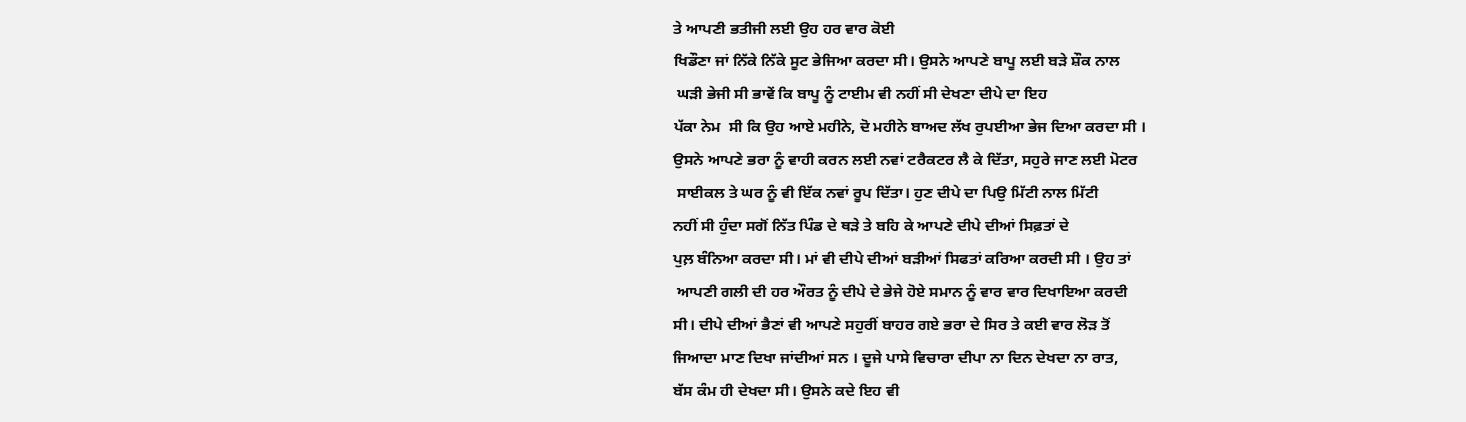ਤੇ ਆਪਣੀ ਭਤੀਜੀ ਲਈ ਉਹ ਹਰ ਵਾਰ ਕੋਈ
ਖਿਡੌਣਾ ਜਾਂ ਨਿੱਕੇ ਨਿੱਕੇ ਸੂਟ ਭੇਜਿਆ ਕਰਦਾ ਸੀ। ਉਸਨੇ ਆਪਣੇ ਬਾਪੂ ਲਈ ਬੜੇ ਸ਼ੌਕ ਨਾਲ
 ਘੜੀ ਭੇਜੀ ਸੀ ਭਾਵੇਂ ਕਿ ਬਾਪੂ ਨੂੰ ਟਾਈਮ ਵੀ ਨਹੀਂ ਸੀ ਦੇਖਣਾ ਦੀਪੇ ਦਾ ਇਹ
ਪੱਕਾ ਨੇਮ  ਸੀ ਕਿ ਉਹ ਆਏ ਮਹੀਨੇ, ਦੋ ਮਹੀਨੇ ਬਾਅਦ ਲੱਖ ਰੁਪਈਆ ਭੇਜ ਦਿਆ ਕਰਦਾ ਸੀ ।
ਉਸਨੇ ਆਪਣੇ ਭਰਾ ਨੂੰ ਵਾਹੀ ਕਰਨ ਲਈ ਨਵਾਂ ਟਰੈਕਟਰ ਲੈ ਕੇ ਦਿੱਤਾ, ਸਹੁਰੇ ਜਾਣ ਲਈ ਮੋਟਰ
 ਸਾਈਕਲ ਤੇ ਘਰ ਨੂੰ ਵੀ ਇੱਕ ਨਵਾਂ ਰੂਪ ਦਿੱਤਾ। ਹੁਣ ਦੀਪੇ ਦਾ ਪਿਉ ਮਿੱਟੀ ਨਾਲ ਮਿੱਟੀ
ਨਹੀਂ ਸੀ ਹੁੰਦਾ ਸਗੋਂ ਨਿੱਤ ਪਿੰਡ ਦੇ ਥੜੇ ਤੇ ਬਹਿ ਕੇ ਆਪਣੇ ਦੀਪੇ ਦੀਆਂ ਸਿਫ਼ਤਾਂ ਦੇ
ਪੁਲ਼ ਬੰਨਿਆ ਕਰਦਾ ਸੀ। ਮਾਂ ਵੀ ਦੀਪੇ ਦੀਆਂ ਬੜੀਆਂ ਸਿਫਤਾਂ ਕਰਿਆ ਕਰਦੀ ਸੀ । ਉਹ ਤਾਂ
 ਆਪਣੀ ਗਲੀ ਦੀ ਹਰ ਔਰਤ ਨੂੰ ਦੀਪੇ ਦੇ ਭੇਜੇ ਹੋਏ ਸਮਾਨ ਨੂੰ ਵਾਰ ਵਾਰ ਦਿਖਾਇਆ ਕਰਦੀ
ਸੀ। ਦੀਪੇ ਦੀਆਂ ਭੈਣਾਂ ਵੀ ਆਪਣੇ ਸਹੁਰੀਂ ਬਾਹਰ ਗਏ ਭਰਾ ਦੇ ਸਿਰ ਤੇ ਕਈ ਵਾਰ ਲੋੜ ਤੋਂ
ਜਿਆਦਾ ਮਾਣ ਦਿਖਾ ਜਾਂਦੀਆਂ ਸਨ । ਦੂਜੇ ਪਾਸੇ ਵਿਚਾਰਾ ਦੀਪਾ ਨਾ ਦਿਨ ਦੇਖਦਾ ਨਾ ਰਾਤ,
ਬੱਸ ਕੰਮ ਹੀ ਦੇਖਦਾ ਸੀ। ਉਸਨੇ ਕਦੇ ਇਹ ਵੀ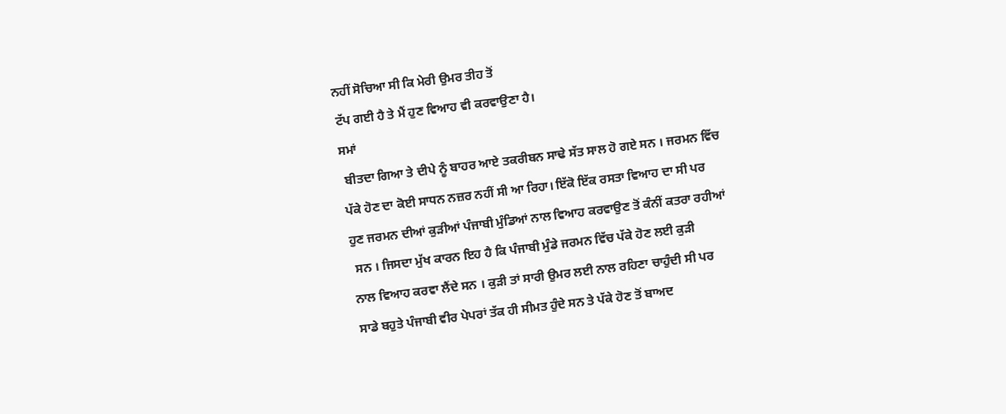ਨਹੀਂ ਸੋਚਿਆ ਸੀ ਕਿ ਮੇਰੀ ਉਮਰ ਤੀਹ ਤੋਂ
ਟੱਪ ਗਈ ਹੈ ਤੇ ਮੈਂ ਹੁਣ ਵਿਆਹ ਵੀ ਕਰਵਾਉਣਾ ਹੈ।
ਸਮਾਂ
 ਬੀਤਦਾ ਗਿਆ ਤੇ ਦੀਪੇ ਨੂੰ ਬਾਹਰ ਆਏ ਤਕਰੀਬਨ ਸਾਢੇ ਸੱਤ ਸਾਲ ਹੋ ਗਏ ਸਨ । ਜਰਮਨ ਵਿੱਚ
ਪੱਕੇ ਹੋਣ ਦਾ ਕੋਈ ਸਾਧਨ ਨਜ਼ਰ ਨਹੀਂ ਸੀ ਆ ਰਿਹਾ। ਇੱਕੋ ਇੱਕ ਰਸਤਾ ਵਿਆਹ ਦਾ ਸੀ ਪਰ
ਹੁਣ ਜਰਮਨ ਦੀਆਂ ਕੁੜੀਆਂ ਪੰਜਾਬੀ ਮੁੰਡਿਆਂ ਨਾਲ ਵਿਆਹ ਕਰਵਾਉਣ ਤੋਂ ਕੰਨੀਂ ਕਤਰਾ ਰਹੀਆਂ
 ਸਨ । ਜਿਸਦਾ ਮੁੱਖ ਕਾਰਨ ਇਹ ਹੈ ਕਿ ਪੰਜਾਬੀ ਮੁੰਡੇ ਜਰਮਨ ਵਿੱਚ ਪੱਕੇ ਹੋਣ ਲਈ ਕੁੜੀ
ਨਾਲ ਵਿਆਹ ਕਰਵਾ ਲੈਂਦੇ ਸਨ । ਕੁੜੀ ਤਾਂ ਸਾਰੀ ਉਮਰ ਲਈ ਨਾਲ ਰਹਿਣਾ ਚਾਹੁੰਦੀ ਸੀ ਪਰ
ਸਾਡੇ ਬਹੁਤੇ ਪੰਜਾਬੀ ਵੀਰ ਪੇਪਰਾਂ ਤੱਕ ਹੀ ਸੀਮਤ ਹੁੰਦੇ ਸਨ ਤੇ ਪੱਕੇ ਹੋਣ ਤੋਂ ਬਾਅਦ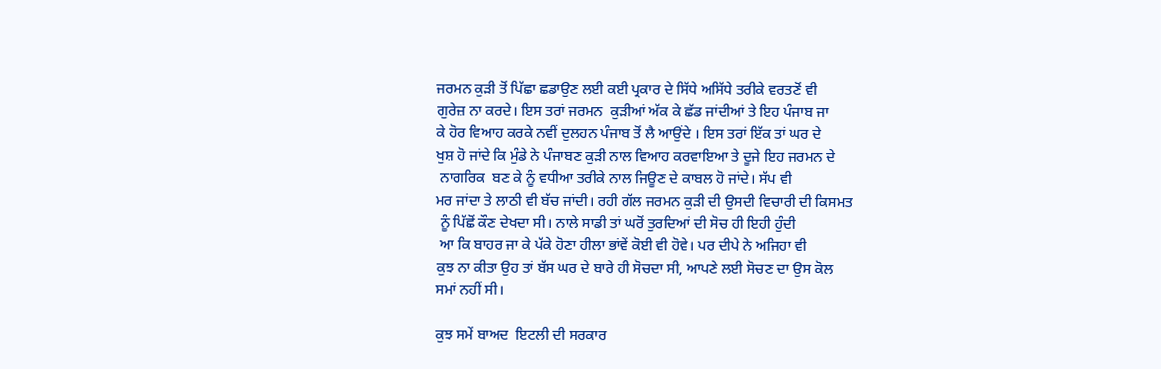ਜਰਮਨ ਕੁੜੀ ਤੋਂ ਪਿੱਛਾ ਛਡਾਉਣ ਲਈ ਕਈ ਪ੍ਰਕਾਰ ਦੇ ਸਿੱਧੇ ਅਸਿੱਧੇ ਤਰੀਕੇ ਵਰਤਣੋਂ ਵੀ
ਗੁਰੇਜ਼ ਨਾ ਕਰਦੇ। ਇਸ ਤਰਾਂ ਜਰਮਨ  ਕੁੜੀਆਂ ਅੱਕ ਕੇ ਛੱਡ ਜਾਂਦੀਆਂ ਤੇ ਇਹ ਪੰਜਾਬ ਜਾ
ਕੇ ਹੋਰ ਵਿਆਹ ਕਰਕੇ ਨਵੀਂ ਦੁਲਹਨ ਪੰਜਾਬ ਤੋਂ ਲੈ ਆਉਂਦੇ । ਇਸ ਤਰਾਂ ਇੱਕ ਤਾਂ ਘਰ ਦੇ
ਖੁਸ਼ ਹੋ ਜਾਂਦੇ ਕਿ ਮੁੰਡੇ ਨੇ ਪੰਜਾਬਣ ਕੁੜੀ ਨਾਲ ਵਿਆਹ ਕਰਵਾਇਆ ਤੇ ਦੂਜੇ ਇਹ ਜਰਮਨ ਦੇ
 ਨਾਗਰਿਕ  ਬਣ ਕੇ ਨੂੰ ਵਧੀਆ ਤਰੀਕੇ ਨਾਲ ਜਿਊਣ ਦੇ ਕਾਬਲ ਹੋ ਜਾਂਦੇ। ਸੱਪ ਵੀ
ਮਰ ਜਾਂਦਾ ਤੇ ਲਾਠੀ ਵੀ ਬੱਚ ਜਾਂਦੀ। ਰਹੀ ਗੱਲ ਜਰਮਨ ਕੁੜੀ ਦੀ ਉਸਦੀ ਵਿਚਾਰੀ ਦੀ ਕਿਸਮਤ
 ਨੂੰ ਪਿੱਛੋਂ ਕੌਣ ਦੇਖਦਾ ਸੀ। ਨਾਲੇ ਸਾਡੀ ਤਾਂ ਘਰੋਂ ਤੁਰਦਿਆਂ ਦੀ ਸੋਚ ਹੀ ਇਹੀ ਹੁੰਦੀ
 ਆ ਕਿ ਬਾਹਰ ਜਾ ਕੇ ਪੱਕੇ ਹੋਣਾ ਹੀਲਾ ਭਾਂਵੇਂ ਕੋਈ ਵੀ ਹੋਵੇ। ਪਰ ਦੀਪੇ ਨੇ ਅਜਿਹਾ ਵੀ
ਕੁਝ ਨਾ ਕੀਤਾ ਉਹ ਤਾਂ ਬੱਸ ਘਰ ਦੇ ਬਾਰੇ ਹੀ ਸੋਚਦਾ ਸੀ, ਆਪਣੇ ਲਈ ਸੋਚਣ ਦਾ ਉਸ ਕੋਲ
ਸਮਾਂ ਨਹੀਂ ਸੀ।

ਕੁਝ ਸਮੇਂ ਬਾਅਦ  ਇਟਲੀ ਦੀ ਸਰਕਾਰ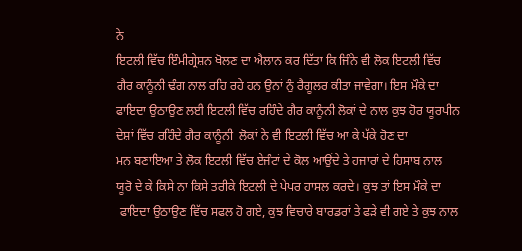ਨੇ
ਇਟਲੀ ਵਿੱਚ ਇੰਮੀਗ੍ਰੇਸ਼ਨ ਖੋਲਣ ਦਾ ਐਲਾਨ ਕਰ ਦਿੱਤਾ ਕਿ ਜਿੰਨੇ ਵੀ ਲੋਕ ਇਟਲੀ ਵਿੱਚ
ਗੈਰ ਕਾਨੂੰਨੀ ਢੰਗ ਨਾਲ ਰਹਿ ਰਹੇ ਹਨ ਉਨਾਂ ਨੁੰ ਰੈਗੂਲਰ ਕੀਤਾ ਜਾਵੇਗਾ। ਇਸ ਮੌਕੇ ਦਾ
ਫਾਇਦਾ ਉਠਾਉਣ ਲਈ ਇਟਲੀ ਵਿੱਚ ਰਹਿੰਦੇ ਗੈਰ ਕਾਨੂੰਨੀ ਲੋਕਾਂ ਦੇ ਨਾਲ ਕੁਝ ਹੋਰ ਯੂਰਪੀਨ
ਦੇਸ਼ਾਂ ਵਿੱਚ ਰਹਿੰਦੇ ਗੈਰ ਕਾਨੂੰਨੀ  ਲੋਕਾਂ ਨੇ ਵੀ ਇਟਲੀ ਵਿੱਚ ਆ ਕੇ ਪੱਕੇ ਹੋਣ ਦਾ
ਮਨ ਬਣਾਇਆ ਤੇ ਲੋਕ ਇਟਲੀ ਵਿੱਚ ਏਜੰਟਾਂ ਦੇ ਕੋਲ ਆਉਂਦੇ ਤੇ ਹਜਾਰਾਂ ਦੇ ਹਿਸਾਬ ਨਾਲ
ਯੂਰੋ ਦੇ ਕੇ ਕਿਸੇ ਨਾ ਕਿਸੇ ਤਰੀਕੇ ਇਟਲੀ ਦੇ ਪੇਪਰ ਹਾਸਲ ਕਰਦੇ। ਕੁਝ ਤਾਂ ਇਸ ਮੌਕੇ ਦਾ
 ਫਾਇਦਾ ਉਠਾਉਣ ਵਿੱਚ ਸਫਲ ਹੋ ਗਏ, ਕੁਝ ਵਿਚਾਰੇ ਬਾਰਡਰਾਂ ਤੇ ਫੜੇ ਵੀ ਗਏ ਤੇ ਕੁਝ ਨਾਲ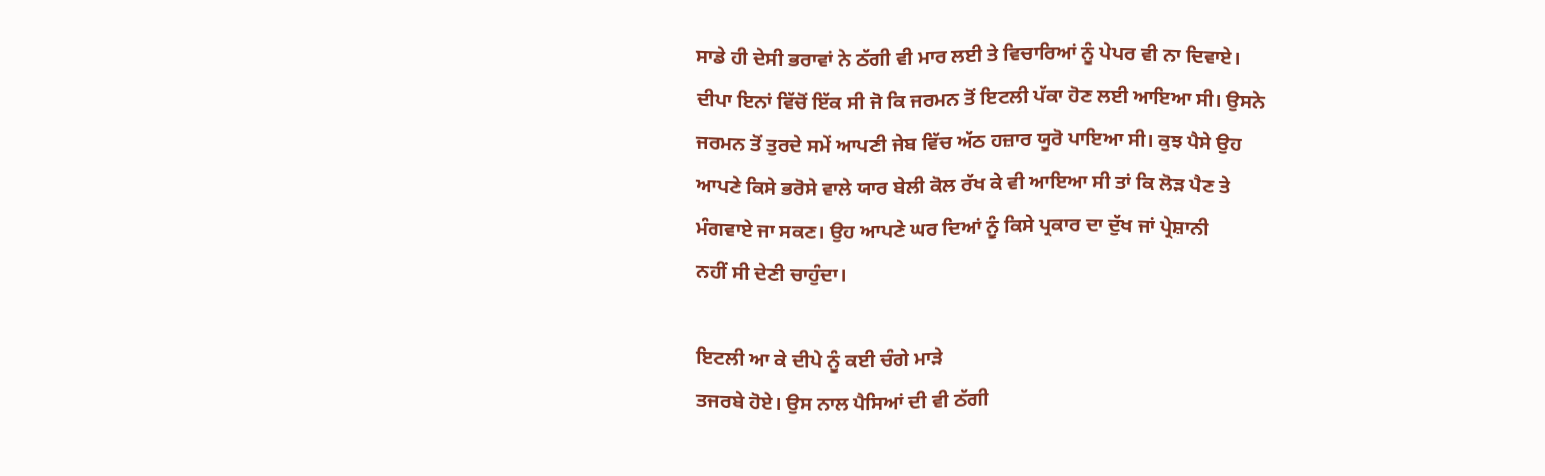ਸਾਡੇ ਹੀ ਦੇਸੀ ਭਰਾਵਾਂ ਨੇ ਠੱਗੀ ਵੀ ਮਾਰ ਲਈ ਤੇ ਵਿਚਾਰਿਆਂ ਨੂੰ ਪੇਪਰ ਵੀ ਨਾ ਦਿਵਾਏ।
ਦੀਪਾ ਇਨਾਂ ਵਿੱਚੋਂ ਇੱਕ ਸੀ ਜੋ ਕਿ ਜਰਮਨ ਤੋਂ ਇਟਲੀ ਪੱਕਾ ਹੋਣ ਲਈ ਆਇਆ ਸੀ। ਉਸਨੇ
ਜਰਮਨ ਤੋਂ ਤੁਰਦੇ ਸਮੇਂ ਆਪਣੀ ਜੇਬ ਵਿੱਚ ਅੱਠ ਹਜ਼ਾਰ ਯੂਰੋ ਪਾਇਆ ਸੀ। ਕੁਝ ਪੈਸੇ ਉਹ
ਆਪਣੇ ਕਿਸੇ ਭਰੋਸੇ ਵਾਲੇ ਯਾਰ ਬੇਲੀ ਕੋਲ ਰੱਖ ਕੇ ਵੀ ਆਇਆ ਸੀ ਤਾਂ ਕਿ ਲੋੜ ਪੈਣ ਤੇ
ਮੰਗਵਾਏ ਜਾ ਸਕਣ। ਉਹ ਆਪਣੇ ਘਰ ਦਿਆਂ ਨੂੰ ਕਿਸੇ ਪ੍ਰਕਾਰ ਦਾ ਦੁੱਖ ਜਾਂ ਪ੍ਰੇਸ਼ਾਨੀ
ਨਹੀਂ ਸੀ ਦੇਣੀ ਚਾਹੁੰਦਾ।

ਇਟਲੀ ਆ ਕੇ ਦੀਪੇ ਨੂੰ ਕਈ ਚੰਗੇ ਮਾੜੇ
ਤਜਰਬੇ ਹੋਏ। ਉਸ ਨਾਲ ਪੈਸਿਆਂ ਦੀ ਵੀ ਠੱਗੀ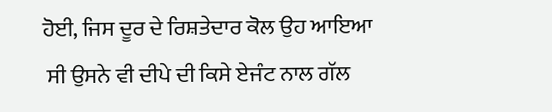ਹੋਈ, ਜਿਸ ਦੂਰ ਦੇ ਰਿਸ਼ਤੇਦਾਰ ਕੋਲ ਉਹ ਆਇਆ
 ਸੀ ਉਸਨੇ ਵੀ ਦੀਪੇ ਦੀ ਕਿਸੇ ਏਜੰਟ ਨਾਲ ਗੱਲ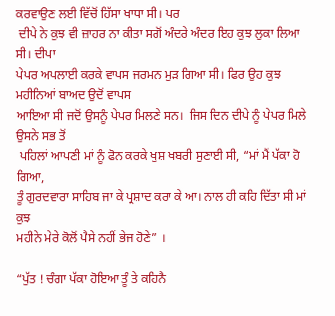ਕਰਵਾਉਣ ਲਈ ਵਿੱਚੋਂ ਹਿੱਸਾ ਖਾਧਾ ਸੀ। ਪਰ
 ਦੀਪੇ ਨੇ ਕੁਝ ਵੀ ਜ਼ਾਹਰ ਨਾ ਕੀਤਾ ਸਗੋਂ ਅੰਦਰੇ ਅੰਦਰ ਇਹ ਕੁਝ ਲੁਕਾ ਲਿਆ ਸੀ। ਦੀਪਾ
ਪੇਪਰ ਅਪਲਾਈ ਕਰਕੇ ਵਾਪਸ ਜਰਮਨ ਮੁੜ ਗਿਆ ਸੀ। ਫਿਰ ਉਹ ਕੁਝ ਮਹੀਨਿਆਂ ਬਾਅਦ ਉਦੋਂ ਵਾਪਸ
ਆਇਆ ਸੀ ਜਦੋਂ ਉਸਨੂੰ ਪੇਪਰ ਮਿਲਣੇ ਸਨ।  ਜਿਸ ਦਿਨ ਦੀਪੇ ਨੂੰ ਪੇਪਰ ਮਿਲੇ ਉਸਨੇ ਸਭ ਤੋਂ
 ਪਹਿਲਾਂ ਆਪਣੀ ਮਾਂ ਨੂੰ ਫੋਨ ਕਰਕੇ ਖੁਸ਼ ਖਬਰੀ ਸੁਣਾਈ ਸੀ, “ਮਾਂ ਮੈਂ ਪੱਕਾ ਹੋ ਗਿਆ,
ਤੂੰ ਗੁਰਦਵਾਰਾ ਸਾਹਿਬ ਜਾ ਕੇ ਪ੍ਰਸ਼ਾਦ ਕਰਾ ਕੇ ਆ। ਨਾਲ ਹੀ ਕਹਿ ਦਿੱਤਾ ਸੀ ਮਾਂ ਕੁਝ
ਮਹੀਨੇ ਮੇਰੇ ਕੋਲੋਂ ਪੈਸੇ ਨਹੀਂ ਭੇਜ ਹੋਣੇ” ।

“ਪੁੱਤ ! ਚੰਗਾ ਪੱਕਾ ਹੋਇਆ ਤੂੰ ਤੇ ਕਹਿਨੈ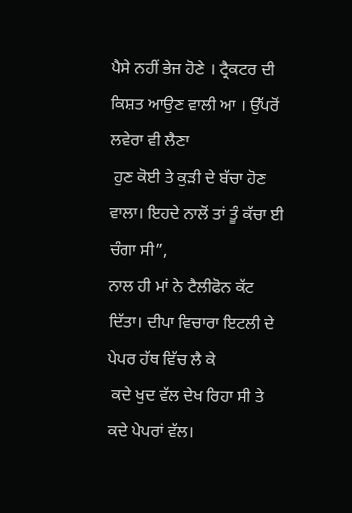ਪੈਸੇ ਨਹੀਂ ਭੇਜ ਹੋਣੇ । ਟ੍ਰੈਕਟਰ ਦੀ ਕਿਸ਼ਤ ਆਉਣ ਵਾਲੀ ਆ । ਉੱਪਰੋਂ ਲਵੇਰਾ ਵੀ ਲੈਣਾ
 ਹੁਣ ਕੋਈ ਤੇ ਕੁੜੀ ਦੇ ਬੱਚਾ ਹੋਣ ਵਾਲਾ। ਇਹਦੇ ਨਾਲੋਂ ਤਾਂ ਤੂੰ ਕੱਚਾ ਈ ਚੰਗਾ ਸੀ”,
ਨਾਲ ਹੀ ਮਾਂ ਨੇ ਟੈਲੀਫੋਨ ਕੱਟ ਦਿੱਤਾ। ਦੀਪਾ ਵਿਚਾਰਾ ਇਟਲੀ ਦੇ ਪੇਪਰ ਹੱਥ ਵਿੱਚ ਲੈ ਕੇ
 ਕਦੇ ਖੁਦ ਵੱਲ ਦੇਖ ਰਿਹਾ ਸੀ ਤੇ ਕਦੇ ਪੇਪਰਾਂ ਵੱਲ।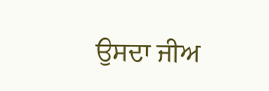ਉਸਦਾ ਜੀਅ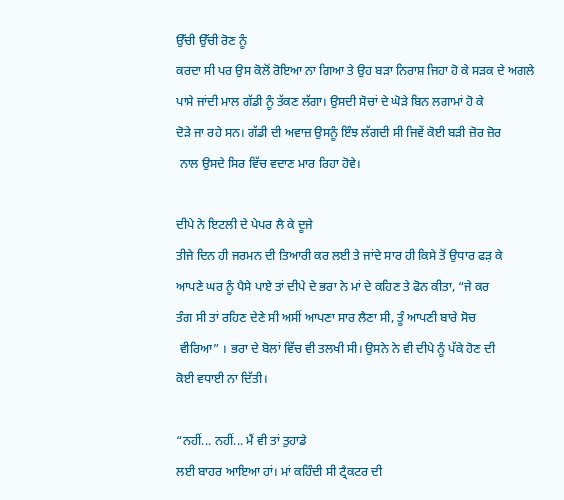ਉੱਚੀ ਉੱਚੀ ਰੋਣ ਨੂੰ
ਕਰਦਾ ਸੀ ਪਰ ਉਸ ਕੋਲੋਂ ਰੋਇਆ ਨਾ ਗਿਆ ਤੇ ਉਹ ਬੜਾ ਨਿਰਾਸ਼ ਜਿਹਾ ਹੋ ਕੇ ਸੜਕ ਦੇ ਅਗਲੇ
ਪਾਸੇ ਜਾਂਦੀ ਮਾਲ ਗੱਡੀ ਨੂੰ ਤੱਕਣ ਲੱਗਾ। ਉਸਦੀ ਸੋਚਾਂ ਦੇ ਘੋੜੇ ਬਿਨ ਲਗਾਮਾਂ ਹੋ ਕੇ
ਦੋੜੇ ਜਾ ਰਹੇ ਸਨ। ਗੱਡੀ ਦੀ ਅਵਾਜ਼ ਉਸਨੂੰ ਇੰਝ ਲੱਗਦੀ ਸੀ ਜਿਵੇਂ ਕੋਈ ਬੜੀ ਜ਼ੋਰ ਜ਼ੋਰ
 ਨਾਲ ਉਸਦੇ ਸਿਰ ਵਿੱਚ ਵਦਾਣ ਮਾਰ ਰਿਹਾ ਹੋਵੇ।

ਦੀਪੇ ਨੇ ਇਟਲੀ ਦੇ ਪੇਪਰ ਲੈ ਕੇ ਦੂਜੇ
ਤੀਜੇ ਦਿਨ ਹੀ ਜਰਮਨ ਦੀ ਤਿਆਰੀ ਕਰ ਲਈ ਤੇ ਜਾਂਦੇ ਸਾਰ ਹੀ ਕਿਸੇ ਤੋਂ ਉਧਾਰ ਫੜ਼ ਕੇ
ਆਪਣੇ ਘਰ ਨੂੰ ਪੈਸੇ ਪਾਏ ਤਾਂ ਦੀਪੇ ਦੇ ਭਰਾ ਨੇ ਮਾਂ ਦੇ ਕਹਿਣ ਤੇ ਫੋਨ ਕੀਤਾ, “ਜੇ ਕਰ
ਤੰਗ ਸੀ ਤਾਂ ਰਹਿਣ ਦੇਣੇ ਸੀ ਅਸੀਂ ਆਪਣਾ ਸਾਰ ਲੈਣਾ ਸੀ, ਤੂੰ ਆਪਣੀ ਬਾਰੇ ਸੋਚ
 ਵੀਰਿਆ” । ਭਰਾ ਦੇ ਬੋਲਾਂ ਵਿੱਚ ਵੀ ਤਲਖੀ ਸੀ। ਉਸਨੇ ਨੇ ਵੀ ਦੀਪੇ ਨੂੰ ਪੱਕੇ ਹੋਣ ਦੀ
ਕੋਈ ਵਧਾਈ ਨਾ ਦਿੱਤੀ।

“ਨਹੀਂ... ਨਹੀਂ... ਮੈਂ ਵੀ ਤਾਂ ਤੁਹਾਡੇ
ਲਈ ਬਾਹਰ ਆਇਆ ਹਾਂ। ਮਾਂ ਕਹਿੰਦੀ ਸੀ ਟ੍ਰੈਕਟਰ ਦੀ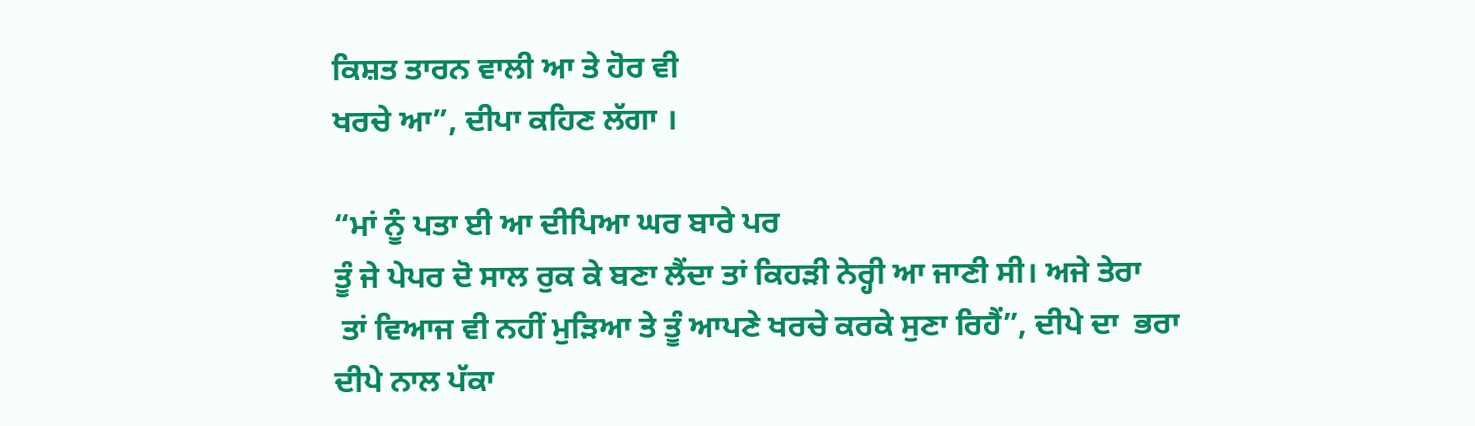ਕਿਸ਼ਤ ਤਾਰਨ ਵਾਲੀ ਆ ਤੇ ਹੋਰ ਵੀ
ਖਰਚੇ ਆ”, ਦੀਪਾ ਕਹਿਣ ਲੱਗਾ ।

“ਮਾਂ ਨੂੰ ਪਤਾ ਈ ਆ ਦੀਪਿਆ ਘਰ ਬਾਰੇ ਪਰ
ਤੂੰ ਜੇ ਪੇਪਰ ਦੋ ਸਾਲ ਰੁਕ ਕੇ ਬਣਾ ਲੈਂਦਾ ਤਾਂ ਕਿਹੜੀ ਨੇਰ੍ਹੀ ਆ ਜਾਣੀ ਸੀ। ਅਜੇ ਤੇਰਾ
 ਤਾਂ ਵਿਆਜ ਵੀ ਨਹੀਂ ਮੁੜਿਆ ਤੇ ਤੂੰ ਆਪਣੇ ਖਰਚੇ ਕਰਕੇ ਸੁਣਾ ਰਿਹੈਂ”, ਦੀਪੇ ਦਾ  ਭਰਾ
ਦੀਪੇ ਨਾਲ ਪੱਕਾ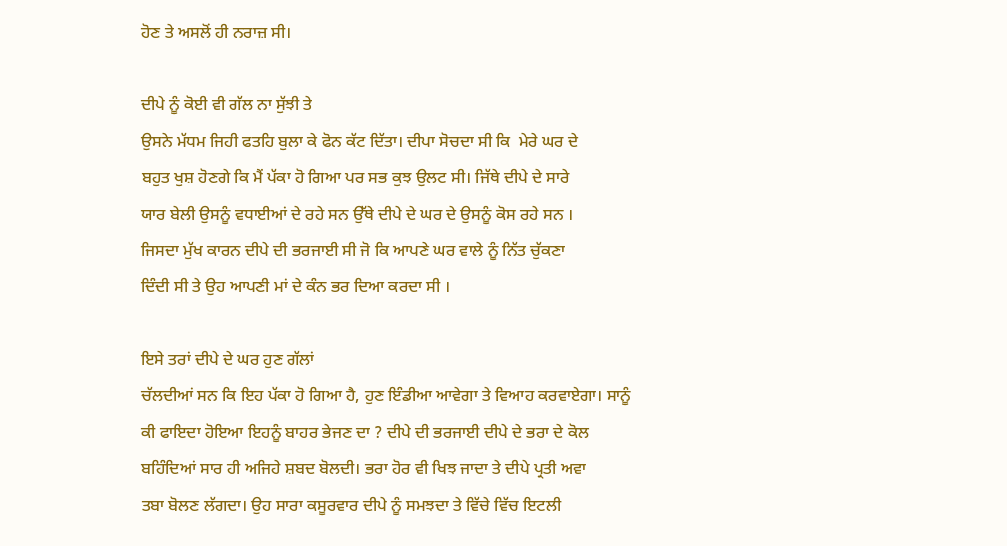ਹੋਣ ਤੇ ਅਸਲੋਂ ਹੀ ਨਰਾਜ਼ ਸੀ।

ਦੀਪੇ ਨੂੰ ਕੋਈ ਵੀ ਗੱਲ ਨਾ ਸੁੱਝੀ ਤੇ
ਉਸਨੇ ਮੱਧਮ ਜਿਹੀ ਫਤਹਿ ਬੁਲਾ ਕੇ ਫੋਨ ਕੱਟ ਦਿੱਤਾ। ਦੀਪਾ ਸੋਚਦਾ ਸੀ ਕਿ  ਮੇਰੇ ਘਰ ਦੇ
ਬਹੁਤ ਖੁਸ਼ ਹੋਣਗੇ ਕਿ ਮੈਂ ਪੱਕਾ ਹੋ ਗਿਆ ਪਰ ਸਭ ਕੁਝ ਉਲਟ ਸੀ। ਜਿੱਥੇ ਦੀਪੇ ਦੇ ਸਾਰੇ
ਯਾਰ ਬੇਲੀ ਉਸਨੂੰ ਵਧਾਈਆਂ ਦੇ ਰਹੇ ਸਨ ਉੱਥੇ ਦੀਪੇ ਦੇ ਘਰ ਦੇ ਉਸਨੂੰ ਕੋਸ ਰਹੇ ਸਨ ।
ਜਿਸਦਾ ਮੁੱਖ ਕਾਰਨ ਦੀਪੇ ਦੀ ਭਰਜਾਈ ਸੀ ਜੋ ਕਿ ਆਪਣੇ ਘਰ ਵਾਲੇ ਨੂੰ ਨਿੱਤ ਚੁੱਕਣਾ
ਦਿੰਦੀ ਸੀ ਤੇ ਉਹ ਆਪਣੀ ਮਾਂ ਦੇ ਕੰਨ ਭਰ ਦਿਆ ਕਰਦਾ ਸੀ ।

ਇਸੇ ਤਰਾਂ ਦੀਪੇ ਦੇ ਘਰ ਹੁਣ ਗੱਲਾਂ
ਚੱਲਦੀਆਂ ਸਨ ਕਿ ਇਹ ਪੱਕਾ ਹੋ ਗਿਆ ਹੈ, ਹੁਣ ਇੰਡੀਆ ਆਵੇਗਾ ਤੇ ਵਿਆਹ ਕਰਵਾਏਗਾ। ਸਾਨੂੰ
ਕੀ ਫਾਇਦਾ ਹੋਇਆ ਇਹਨੂੰ ਬਾਹਰ ਭੇਜਣ ਦਾ ? ਦੀਪੇ ਦੀ ਭਰਜਾਈ ਦੀਪੇ ਦੇ ਭਰਾ ਦੇ ਕੋਲ
ਬਹਿੰਦਿਆਂ ਸਾਰ ਹੀ ਅਜਿਹੇ ਸ਼ਬਦ ਬੋਲਦੀ। ਭਰਾ ਹੋਰ ਵੀ ਖਿਝ ਜਾਦਾ ਤੇ ਦੀਪੇ ਪ੍ਰਤੀ ਅਵਾ
ਤਬਾ ਬੋਲਣ ਲੱਗਦਾ। ਉਹ ਸਾਰਾ ਕਸੂਰਵਾਰ ਦੀਪੇ ਨੂੰ ਸਮਝਦਾ ਤੇ ਵਿੱਚੇ ਵਿੱਚ ਇਟਲੀ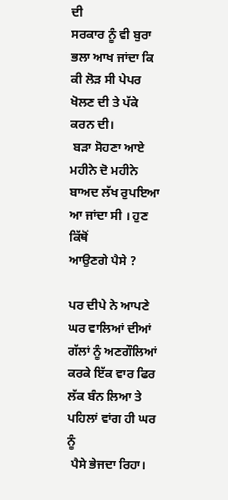ਦੀ
ਸਰਕਾਰ ਨੂੰ ਵੀ ਬੁਰਾ ਭਲਾ ਆਖ ਜਾਂਦਾ ਕਿ ਕੀ ਲੋੜ ਸੀ ਪੇਪਰ ਖੋਲਣ ਦੀ ਤੇ ਪੱਕੇ ਕਰਨ ਦੀ।
 ਬੜਾ ਸੋਹਣਾ ਆਏ ਮਹੀਨੇ ਦੋ ਮਹੀਨੇ ਬਾਅਦ ਲੱਖ ਰੁਪਇਆ ਆ ਜਾਂਦਾ ਸੀ । ਹੁਣ ਕਿੱਥੋਂ
ਆਉਣਗੇ ਪੈਸੇ ?

ਪਰ ਦੀਪੇ ਨੇ ਆਪਣੇ ਘਰ ਵਾਲਿਆਂ ਦੀਆਂ
ਗੱਲਾਂ ਨੂੰ ਅਣਗੌਲਿਆਂ ਕਰਕੇ ਇੱਕ ਵਾਰ ਫਿਰ ਲੱਕ ਬੰਨ ਲਿਆ ਤੇ ਪਹਿਲਾਂ ਵਾਂਗ ਹੀ ਘਰ ਨੂੰ
 ਪੈਸੇ ਭੇਜਦਾ ਰਿਹਾ।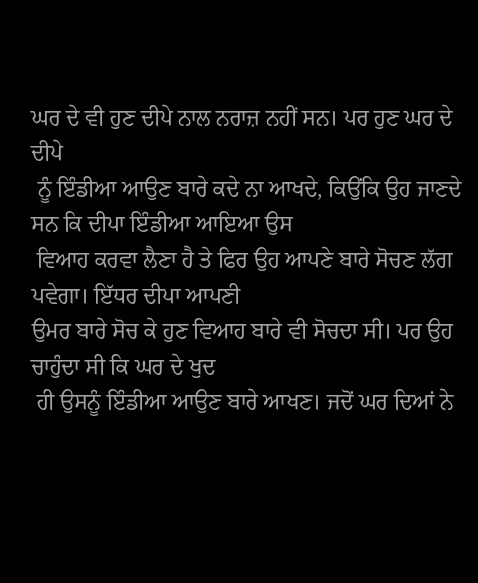ਘਰ ਦੇ ਵੀ ਹੁਣ ਦੀਪੇ ਨਾਲ ਨਰਾਜ਼ ਨਹੀਂ ਸਨ। ਪਰ ਹੁਣ ਘਰ ਦੇ ਦੀਪੇ
 ਨੂੰ ਇੰਡੀਆ ਆਉਣ ਬਾਰੇ ਕਦੇ ਨਾ ਆਖਦੇ, ਕਿਉਂਕਿ ਉਹ ਜਾਣਦੇ ਸਨ ਕਿ ਦੀਪਾ ਇੰਡੀਆ ਆਇਆ ਉਸ
 ਵਿਆਹ ਕਰਵਾ ਲੈਣਾ ਹੈ ਤੇ ਫਿਰ ਉਹ ਆਪਣੇ ਬਾਰੇ ਸੋਚਣ ਲੱਗ ਪਵੇਗਾ। ਇੱਧਰ ਦੀਪਾ ਆਪਣੀ
ਉਮਰ ਬਾਰੇ ਸੋਚ ਕੇ ਹੁਣ ਵਿਆਹ ਬਾਰੇ ਵੀ ਸੋਚਦਾ ਸੀ। ਪਰ ਉਹ ਚਾਹੁੰਦਾ ਸੀ ਕਿ ਘਰ ਦੇ ਖੁਦ
 ਹੀ ਉਸਨੂੰ ਇੰਡੀਆ ਆਉਣ ਬਾਰੇ ਆਖਣ। ਜਦੋਂ ਘਰ ਦਿਆਂ ਨੇ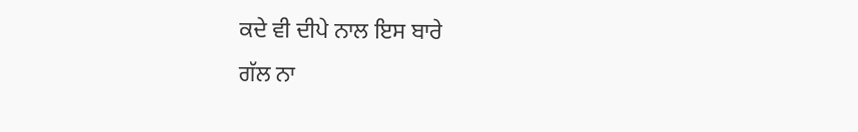ਕਦੇ ਵੀ ਦੀਪੇ ਨਾਲ ਇਸ ਬਾਰੇ
ਗੱਲ ਨਾ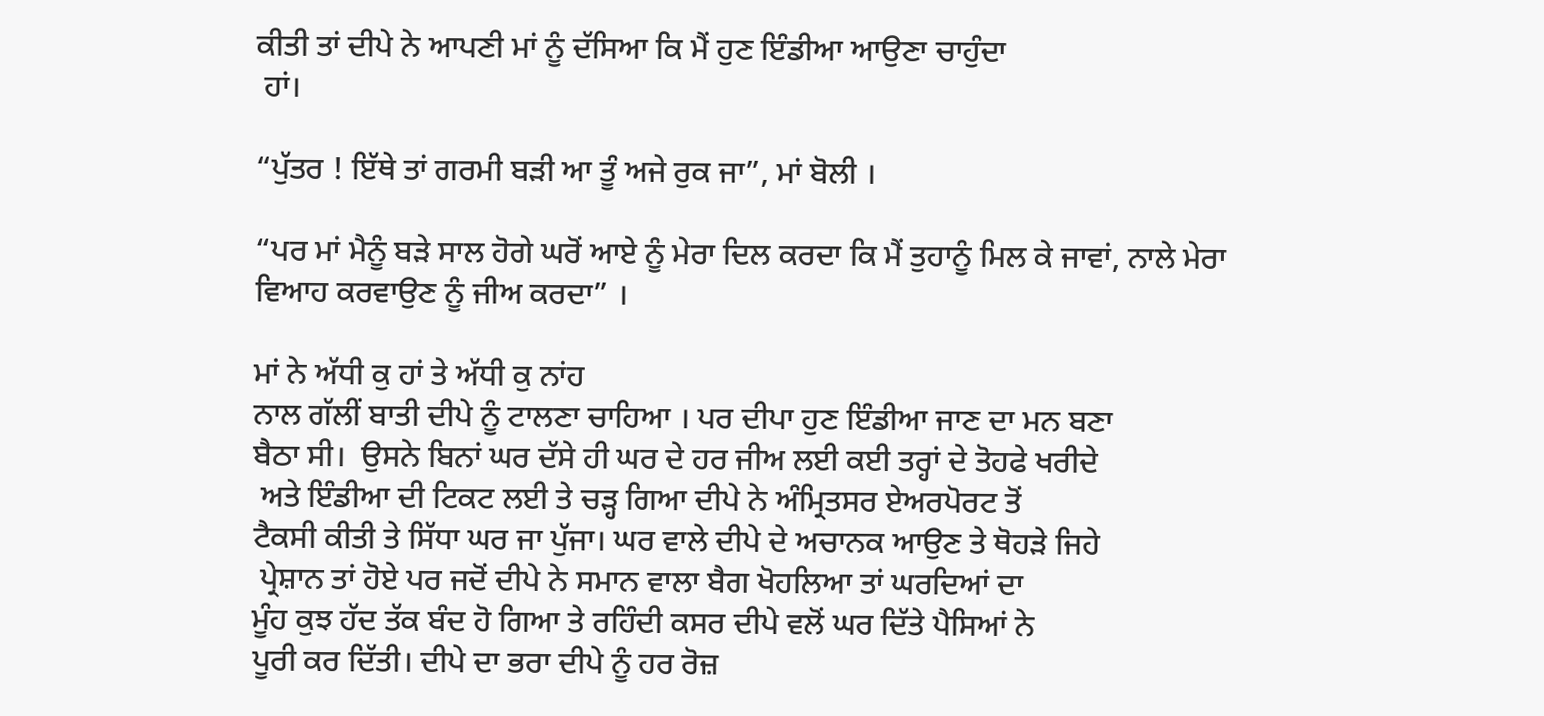ਕੀਤੀ ਤਾਂ ਦੀਪੇ ਨੇ ਆਪਣੀ ਮਾਂ ਨੂੰ ਦੱਸਿਆ ਕਿ ਮੈਂ ਹੁਣ ਇੰਡੀਆ ਆਉਣਾ ਚਾਹੁੰਦਾ
 ਹਾਂ।

“ਪੁੱਤਰ ! ਇੱਥੇ ਤਾਂ ਗਰਮੀ ਬੜੀ ਆ ਤੂੰ ਅਜੇ ਰੁਕ ਜਾ”, ਮਾਂ ਬੋਲੀ ।

“ਪਰ ਮਾਂ ਮੈਨੂੰ ਬੜੇ ਸਾਲ ਹੋਗੇ ਘਰੋਂ ਆਏ ਨੂੰ ਮੇਰਾ ਦਿਲ ਕਰਦਾ ਕਿ ਮੈਂ ਤੁਹਾਨੂੰ ਮਿਲ ਕੇ ਜਾਵਾਂ, ਨਾਲੇ ਮੇਰਾ ਵਿਆਹ ਕਰਵਾਉਣ ਨੂੰ ਜੀਅ ਕਰਦਾ” ।

ਮਾਂ ਨੇ ਅੱਧੀ ਕੁ ਹਾਂ ਤੇ ਅੱਧੀ ਕੁ ਨਾਂਹ
ਨਾਲ ਗੱਲੀਂ ਬਾਤੀ ਦੀਪੇ ਨੂੰ ਟਾਲਣਾ ਚਾਹਿਆ । ਪਰ ਦੀਪਾ ਹੁਣ ਇੰਡੀਆ ਜਾਣ ਦਾ ਮਨ ਬਣਾ
ਬੈਠਾ ਸੀ।  ਉਸਨੇ ਬਿਨਾਂ ਘਰ ਦੱਸੇ ਹੀ ਘਰ ਦੇ ਹਰ ਜੀਅ ਲਈ ਕਈ ਤਰ੍ਹਾਂ ਦੇ ਤੋਹਫੇ ਖਰੀਦੇ
 ਅਤੇ ਇੰਡੀਆ ਦੀ ਟਿਕਟ ਲਈ ਤੇ ਚੜ੍ਹ ਗਿਆ ਦੀਪੇ ਨੇ ਅੰਮ੍ਰਿਤਸਰ ਏਅਰਪੋਰਟ ਤੋਂ
ਟੈਕਸੀ ਕੀਤੀ ਤੇ ਸਿੱਧਾ ਘਰ ਜਾ ਪੁੱਜਾ। ਘਰ ਵਾਲੇ ਦੀਪੇ ਦੇ ਅਚਾਨਕ ਆਉਣ ਤੇ ਥੋਹੜੇ ਜਿਹੇ
 ਪ੍ਰੇਸ਼ਾਨ ਤਾਂ ਹੋਏ ਪਰ ਜਦੋਂ ਦੀਪੇ ਨੇ ਸਮਾਨ ਵਾਲਾ ਬੈਗ ਖੋਹਲਿਆ ਤਾਂ ਘਰਦਿਆਂ ਦਾ
ਮੂੰਹ ਕੁਝ ਹੱਦ ਤੱਕ ਬੰਦ ਹੋ ਗਿਆ ਤੇ ਰਹਿੰਦੀ ਕਸਰ ਦੀਪੇ ਵਲੋਂ ਘਰ ਦਿੱਤੇ ਪੈਸਿਆਂ ਨੇ
ਪੂਰੀ ਕਰ ਦਿੱਤੀ। ਦੀਪੇ ਦਾ ਭਰਾ ਦੀਪੇ ਨੂੰ ਹਰ ਰੋਜ਼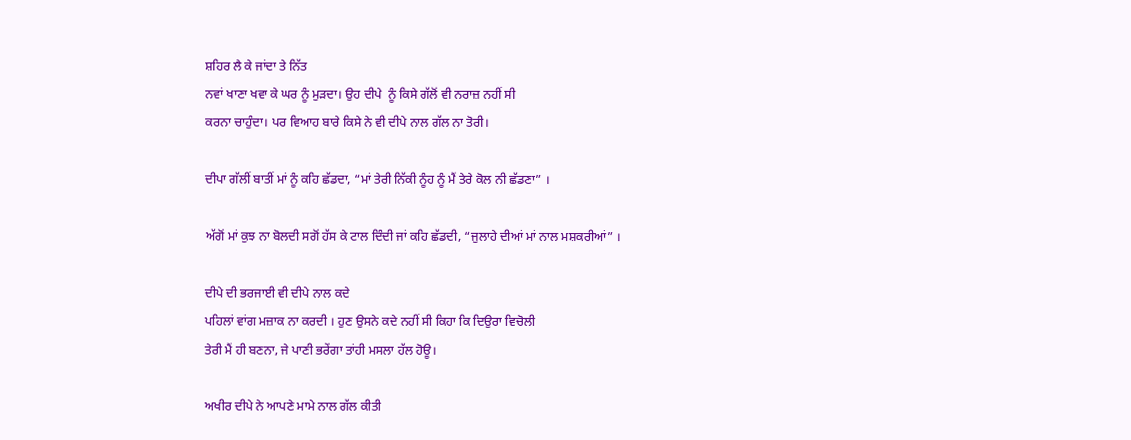ਸ਼ਹਿਰ ਲੈ ਕੇ ਜਾਂਦਾ ਤੇ ਨਿੱਤ
ਨਵਾਂ ਖਾਣਾ ਖਵਾ ਕੇ ਘਰ ਨੂੰ ਮੁੜਦਾ। ਉਹ ਦੀਪੇ  ਨੂੰ ਕਿਸੇ ਗੱਲੋਂ ਵੀ ਨਰਾਜ਼ ਨਹੀਂ ਸੀ
ਕਰਨਾ ਚਾਹੁੰਦਾ। ਪਰ ਵਿਆਹ ਬਾਰੇ ਕਿਸੇ ਨੇ ਵੀ ਦੀਪੇ ਨਾਲ ਗੱਲ ਨਾ ਤੋਰੀ।

ਦੀਪਾ ਗੱਲੀਂ ਬਾਤੀਂ ਮਾਂ ਨੂੰ ਕਹਿ ਛੱਡਦਾ, “ਮਾਂ ਤੇਰੀ ਨਿੱਕੀ ਨੂੰਹ ਨੂੰ ਮੈਂ ਤੇਰੇ ਕੋਲ ਨੀ ਛੱਡਣਾ” ।

ਅੱਗੋਂ ਮਾਂ ਕੁਝ ਨਾ ਬੋਲਦੀ ਸਗੋਂ ਹੱਸ ਕੇ ਟਾਲ ਦਿੰਦੀ ਜਾਂ ਕਹਿ ਛੱਡਦੀ, “ਜੁਲਾਹੇ ਦੀਆਂ ਮਾਂ ਨਾਲ ਮਸ਼ਕਰੀਆਂ” ।

ਦੀਪੇ ਦੀ ਭਰਜਾਈ ਵੀ ਦੀਪੇ ਨਾਲ ਕਦੇ
ਪਹਿਲਾਂ ਵਾਂਗ ਮਜ਼ਾਕ ਨਾ ਕਰਦੀ । ਹੁਣ ਉਸਨੇ ਕਦੇ ਨਹੀਂ ਸੀ ਕਿਹਾ ਕਿ ਦਿਉਰਾ ਵਿਚੋਲੀ
ਤੇਰੀ ਮੈਂ ਹੀ ਬਣਨਾ, ਜੇ ਪਾਣੀ ਭਰੇਂਗਾ ਤਾਂਹੀ ਮਸਲਾ ਹੱਲ ਹੋਊ।

ਅਖੀਰ ਦੀਪੇ ਨੇ ਆਪਣੇ ਮਾਮੇ ਨਾਲ ਗੱਲ ਕੀਤੀ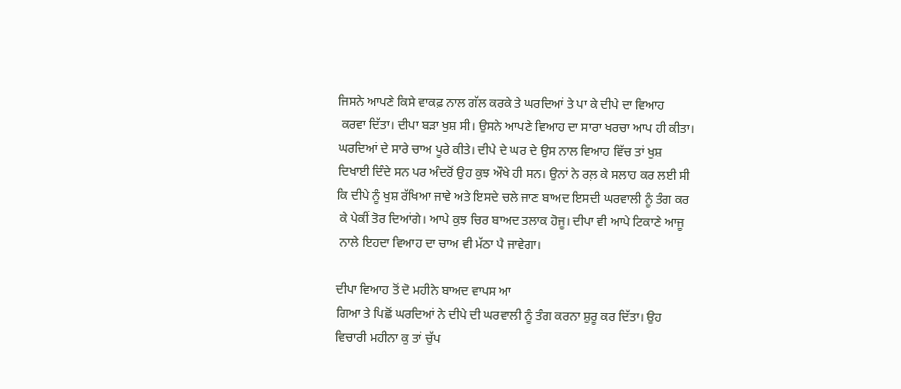ਜਿਸਨੇ ਆਪਣੇ ਕਿਸੇ ਵਾਕਫ਼ ਨਾਲ ਗੱਲ ਕਰਕੇ ਤੇ ਘਰਦਿਆਂ ਤੇ ਪਾ ਕੇ ਦੀਪੇ ਦਾ ਵਿਆਹ
 ਕਰਵਾ ਦਿੱਤਾ। ਦੀਪਾ ਬੜਾ ਖੁਸ਼ ਸੀ। ਉਸਨੇ ਆਪਣੇ ਵਿਆਹ ਦਾ ਸਾਰਾ ਖਰਚਾ ਆਪ ਹੀ ਕੀਤਾ।
ਘਰਦਿਆਂ ਦੇ ਸਾਰੇ ਚਾਅ ਪੂਰੇ ਕੀਤੇ। ਦੀਪੇ ਦੇ ਘਰ ਦੇ ਉਸ ਨਾਲ ਵਿਆਹ ਵਿੱਚ ਤਾਂ ਖੁਸ਼
ਦਿਖਾਈ ਦਿੰਦੇ ਸਨ ਪਰ ਅੰਦਰੋਂ ਉਹ ਕੁਝ ਔਖੇ ਹੀ ਸਨ। ਉਨਾਂ ਨੇ ਰਲ਼ ਕੇ ਸਲਾਹ ਕਰ ਲਈ ਸੀ
ਕਿ ਦੀਪੇ ਨੂੰ ਖੁਸ਼ ਰੱਖਿਆ ਜਾਵੇ ਅਤੇ ਇਸਦੇ ਚਲੇ ਜਾਣ ਬਾਅਦ ਇਸਦੀ ਘਰਵਾਲੀ ਨੂੰ ਤੰਗ ਕਰ
 ਕੇ ਪੇਕੀਂ ਤੋਰ ਦਿਆਂਗੇ। ਆਪੇ ਕੁਝ ਚਿਰ ਬਾਅਦ ਤਲਾਕ ਹੋਜੂ। ਦੀਪਾ ਵੀ ਆਪੇ ਟਿਕਾਣੇ ਆਜੂ
 ਨਾਲੇ ਇਹਦਾ ਵਿਆਹ ਦਾ ਚਾਅ ਵੀ ਮੱਠਾ ਪੈ ਜਾਵੇਗਾ।

ਦੀਪਾ ਵਿਆਹ ਤੋਂ ਦੋ ਮਹੀਨੇ ਬਾਅਦ ਵਾਪਸ ਆ
ਗਿਆ ਤੇ ਪਿਛੋਂ ਘਰਦਿਆਂ ਨੇ ਦੀਪੇ ਦੀ ਘਰਵਾਲੀ ਨੂੰ ਤੰਗ ਕਰਨਾ ਸ਼ੁਰੂ ਕਰ ਦਿੱਤਾ। ਉਹ
ਵਿਚਾਰੀ ਮਹੀਨਾ ਕੁ ਤਾਂ ਚੁੱਪ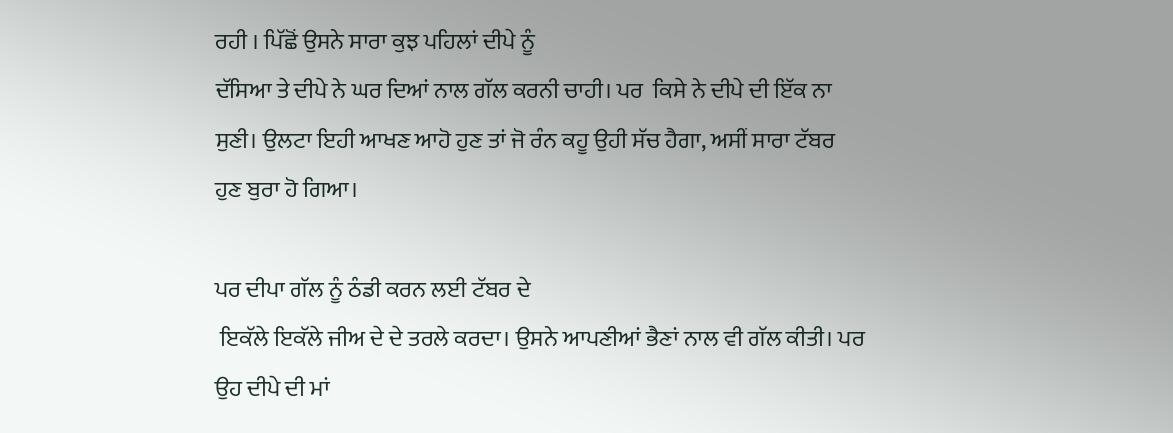ਰਹੀ । ਪਿੱਛੋਂ ਉਸਨੇ ਸਾਰਾ ਕੁਝ ਪਹਿਲਾਂ ਦੀਪੇ ਨੂੰ
ਦੱਸਿਆ ਤੇ ਦੀਪੇ ਨੇ ਘਰ ਦਿਆਂ ਨਾਲ ਗੱਲ ਕਰਨੀ ਚਾਹੀ। ਪਰ  ਕਿਸੇ ਨੇ ਦੀਪੇ ਦੀ ਇੱਕ ਨਾ
ਸੁਣੀ। ਉਲਟਾ ਇਹੀ ਆਖਣ ਆਹੋ ਹੁਣ ਤਾਂ ਜੋ ਰੰਨ ਕਹੂ ਉਹੀ ਸੱਚ ਹੈਗਾ, ਅਸੀਂ ਸਾਰਾ ਟੱਬਰ
ਹੁਣ ਬੁਰਾ ਹੋ ਗਿਆ।

ਪਰ ਦੀਪਾ ਗੱਲ ਨੂੰ ਠੰਡੀ ਕਰਨ ਲਈ ਟੱਬਰ ਦੇ
 ਇਕੱਲੇ ਇਕੱਲੇ ਜੀਅ ਦੇ ਦੇ ਤਰਲੇ ਕਰਦਾ। ਉਸਨੇ ਆਪਣੀਆਂ ਭੈਣਾਂ ਨਾਲ ਵੀ ਗੱਲ ਕੀਤੀ। ਪਰ
ਉਹ ਦੀਪੇ ਦੀ ਮਾਂ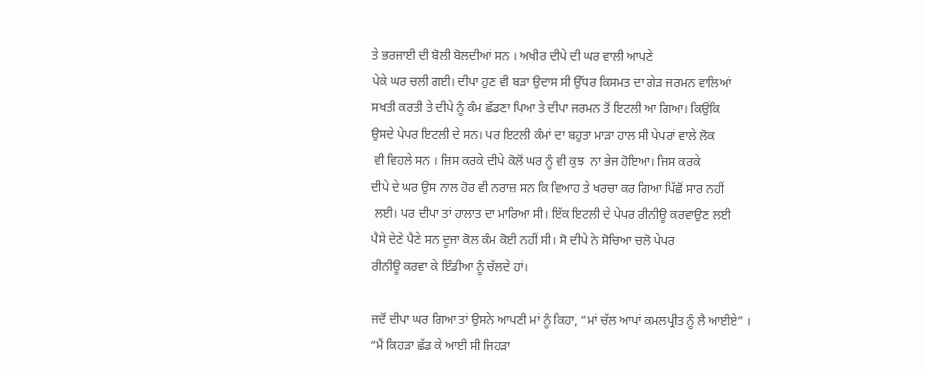ਤੇ ਭਰਜਾਈ ਦੀ ਬੋਲੀ ਬੋਲਦੀਆਂ ਸਨ । ਅਖੀਰ ਦੀਪੇ ਦੀ ਘਰ ਵਾਲੀ ਆਪਣੇ
ਪੇਕੇ ਘਰ ਚਲੀ ਗਈ। ਦੀਪਾ ਹੁਣ ਵੀ ਬੜਾ ਉਦਾਸ ਸੀ ਉੱਧਰ ਕਿਸਮਤ ਦਾ ਗੇੜ ਜਰਮਨ ਵਾਲਿਆਂ
ਸਖਤੀ ਕਰਤੀ ਤੇ ਦੀਪੇ ਨੂੰ ਕੰਮ ਛੱਡਣਾ ਪਿਆ ਤੇ ਦੀਪਾ ਜਰਮਨ ਤੋਂ ਇਟਲੀ ਆ ਗਿਆ। ਕਿਉਂਕਿ
ਉਸਦੇ ਪੇਪਰ ਇਟਲੀ ਦੇ ਸਨ। ਪਰ ਇਟਲੀ ਕੰਮਾਂ ਦਾ ਬਹੁਤਾ ਮਾੜਾ ਹਾਲ ਸੀ ਪੇਪਰਾਂ ਵਾਲੇ ਲੋਕ
 ਵੀ ਵਿਹਲੇ ਸਨ । ਜਿਸ ਕਰਕੇ ਦੀਪੇ ਕੋਲੋਂ ਘਰ ਨੂੰ ਵੀ ਕੁਝ  ਨਾ ਭੇਜ ਹੋਇਆ। ਜਿਸ ਕਰਕੇ
ਦੀਪੇ ਦੇ ਘਰ ਉਸ ਨਾਲ ਹੋਰ ਵੀ ਨਰਾਜ਼ ਸਨ ਕਿ ਵਿਆਹ ਤੇ ਖਰਚਾ ਕਰ ਗਿਆ ਪਿੱਛੋਂ ਸਾਰ ਨਹੀਂ
 ਲਈ। ਪਰ ਦੀਪਾ ਤਾਂ ਹਾਲਾਤ ਦਾ ਮਾਰਿਆ ਸੀ। ਇੱਕ ਇਟਲੀ ਦੇ ਪੇਪਰ ਰੀਨੀਊ ਕਰਵਾਉਣ ਲਈ
ਪੈਸੇ ਦੇਣੇ ਪੈਣੇ ਸਨ ਦੂਜਾ ਕੋਲ ਕੰਮ ਕੋਈ ਨਹੀਂ ਸੀ। ਸੋ ਦੀਪੇ ਨੇ ਸੋਚਿਆ ਚਲੋ ਪੇਪਰ
ਰੀਨੀਊ ਕਰਵਾ ਕੇ ਇੰਡੀਆ ਨੂੰ ਚੱਲਦੇ ਹਾਂ।

ਜਦੋਂ ਦੀਪਾ ਘਰ ਗਿਆ ਤਾਂ ਉਸਨੇ ਆਪਣੀ ਮਾਂ ਨੂੰ ਕਿਹਾ, “ਮਾਂ ਚੱਲ ਆਪਾਂ ਕਮਲਪ੍ਰੀਤ ਨੂੰ ਲੈ ਆਈਏ” ।
“ਮੈਂ ਕਿਹੜਾ ਛੱਡ ਕੇ ਆਈ ਸੀ ਜਿਹੜਾ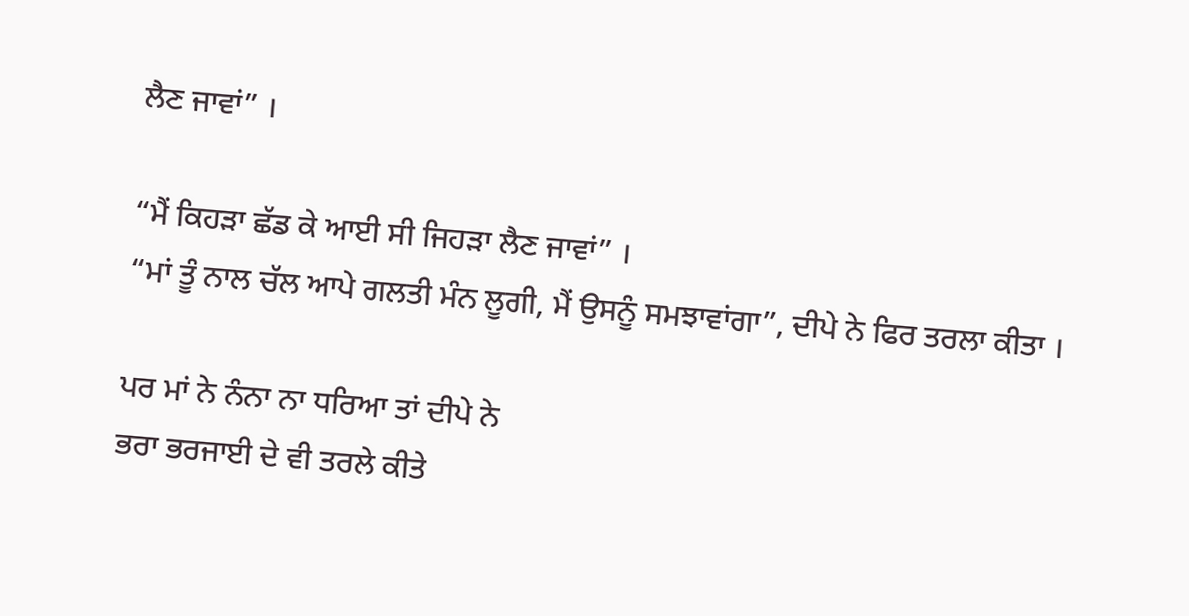ਲੈਣ ਜਾਵਾਂ” ।

“ਮੈਂ ਕਿਹੜਾ ਛੱਡ ਕੇ ਆਈ ਸੀ ਜਿਹੜਾ ਲੈਣ ਜਾਵਾਂ” ।
“ਮਾਂ ਤੂੰ ਨਾਲ ਚੱਲ ਆਪੇ ਗਲਤੀ ਮੰਨ ਲੂਗੀ, ਮੈਂ ਉਸਨੂੰ ਸਮਝਾਵਾਂਗਾ”, ਦੀਪੇ ਨੇ ਫਿਰ ਤਰਲਾ ਕੀਤਾ ।

ਪਰ ਮਾਂ ਨੇ ਨੰਨਾ ਨਾ ਧਰਿਆ ਤਾਂ ਦੀਪੇ ਨੇ
ਭਰਾ ਭਰਜਾਈ ਦੇ ਵੀ ਤਰਲੇ ਕੀਤੇ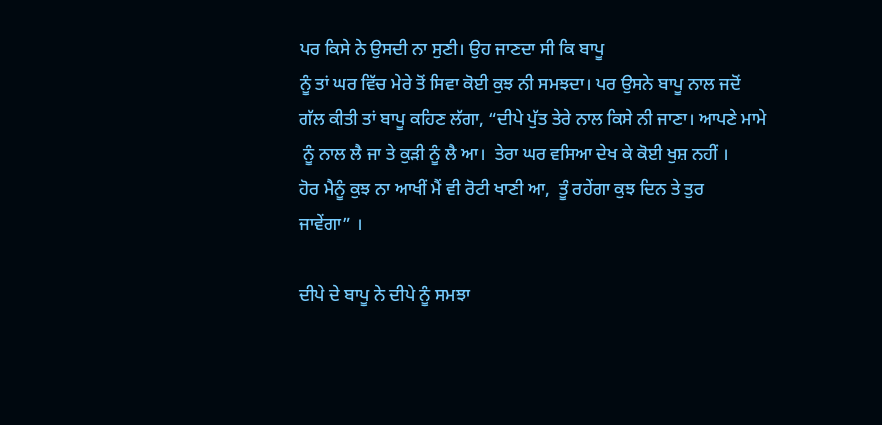ਪਰ ਕਿਸੇ ਨੇ ਉਸਦੀ ਨਾ ਸੁਣੀ। ਉਹ ਜਾਣਦਾ ਸੀ ਕਿ ਬਾਪੂ
ਨੂੰ ਤਾਂ ਘਰ ਵਿੱਚ ਮੇਰੇ ਤੋਂ ਸਿਵਾ ਕੋਈ ਕੁਝ ਨੀ ਸਮਝਦਾ। ਪਰ ਉਸਨੇ ਬਾਪੂ ਨਾਲ ਜਦੋਂ
ਗੱਲ ਕੀਤੀ ਤਾਂ ਬਾਪੂ ਕਹਿਣ ਲੱਗਾ, “ਦੀਪੇ ਪੁੱਤ ਤੇਰੇ ਨਾਲ ਕਿਸੇ ਨੀ ਜਾਣਾ। ਆਪਣੇ ਮਾਮੇ
 ਨੂੰ ਨਾਲ ਲੈ ਜਾ ਤੇ ਕੁੜੀ ਨੂੰ ਲੈ ਆ।  ਤੇਰਾ ਘਰ ਵਸਿਆ ਦੇਖ ਕੇ ਕੋਈ ਖੁਸ਼ ਨਹੀਂ ।
ਹੋਰ ਮੈਨੂੰ ਕੁਝ ਨਾ ਆਖੀਂ ਮੈਂ ਵੀ ਰੋਟੀ ਖਾਣੀ ਆ,  ਤੂੰ ਰਹੇਂਗਾ ਕੁਝ ਦਿਨ ਤੇ ਤੁਰ
ਜਾਵੇਂਗਾ” ।

ਦੀਪੇ ਦੇ ਬਾਪੂ ਨੇ ਦੀਪੇ ਨੂੰ ਸਮਝਾ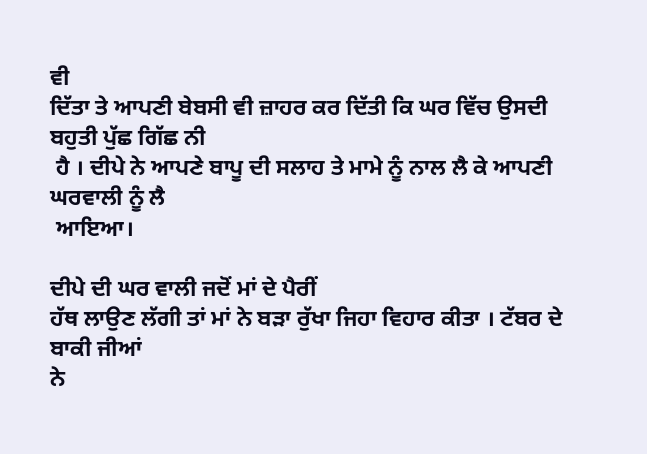ਵੀ
ਦਿੱਤਾ ਤੇ ਆਪਣੀ ਬੇਬਸੀ ਵੀ ਜ਼ਾਹਰ ਕਰ ਦਿੱਤੀ ਕਿ ਘਰ ਵਿੱਚ ਉਸਦੀ ਬਹੁਤੀ ਪੁੱਛ ਗਿੱਛ ਨੀ
 ਹੈ । ਦੀਪੇ ਨੇ ਆਪਣੇ ਬਾਪੂ ਦੀ ਸਲਾਹ ਤੇ ਮਾਮੇ ਨੂੰ ਨਾਲ ਲੈ ਕੇ ਆਪਣੀ ਘਰਵਾਲੀ ਨੂੰ ਲੈ
 ਆਇਆ।

ਦੀਪੇ ਦੀ ਘਰ ਵਾਲੀ ਜਦੋਂ ਮਾਂ ਦੇ ਪੈਰੀਂ
ਹੱਥ ਲਾਉਣ ਲੱਗੀ ਤਾਂ ਮਾਂ ਨੇ ਬੜਾ ਰੁੱਖਾ ਜਿਹਾ ਵਿਹਾਰ ਕੀਤਾ । ਟੱਬਰ ਦੇ ਬਾਕੀ ਜੀਆਂ
ਨੇ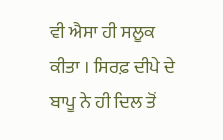ਵੀ ਐਸਾ ਹੀ ਸਲੂਕ ਕੀਤਾ । ਸਿਰਫ਼ ਦੀਪੇ ਦੇ ਬਾਪੂ ਨੇ ਹੀ ਦਿਲ ਤੋਂ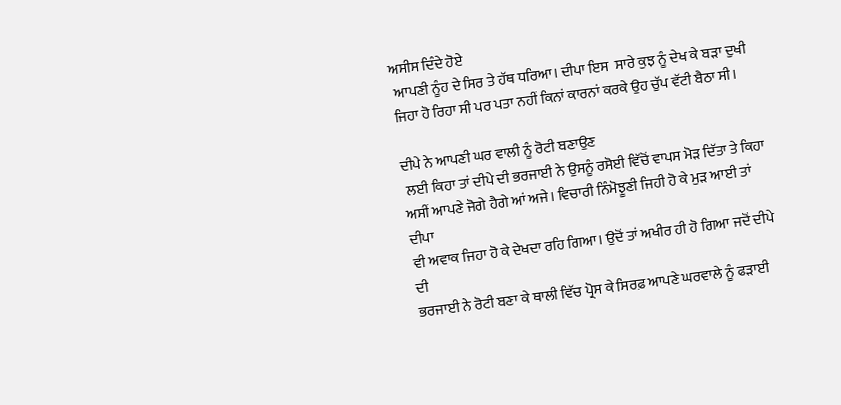ਅਸੀਸ ਦਿੰਦੇ ਹੋਏ
 ਆਪਣੀ ਨੂੰਹ ਦੇ ਸਿਰ ਤੇ ਹੱਥ ਧਰਿਆ। ਦੀਪਾ ਇਸ  ਸਾਰੇ ਕੁਝ ਨੂੰ ਦੇਖ ਕੇ ਬੜਾ ਦੁਖੀ
ਜਿਹਾ ਹੋ ਰਿਹਾ ਸੀ ਪਰ ਪਤਾ ਨਹੀਂ ਕਿਨਾਂ ਕਾਰਨਾਂ ਕਰਕੇ ਉਹ ਚੁੱਪ ਵੱਟੀ ਬੈਠਾ ਸੀ।

ਦੀਪੇ ਨੇ ਆਪਣੀ ਘਰ ਵਾਲੀ ਨੂੰ ਰੋਟੀ ਬਣਾਉਣ
 ਲਈ ਕਿਹਾ ਤਾਂ ਦੀਪੇ ਦੀ ਭਰਜਾਈ ਨੇ ਉਸਨੂੰ ਰਸੋਈ ਵਿੱਚੋਂ ਵਾਪਸ ਮੋੜ ਦਿੱਤਾ ਤੇ ਕਿਹਾ
ਅਸੀਂ ਆਪਣੇ ਜੋਗੇ ਹੈਗੇ ਆਂ ਅਜੇ। ਵਿਚਾਰੀ ਨਿੰਮੋਝੂਣੀ ਜਿਹੀ ਹੋ ਕੇ ਮੁੜ ਆਈ ਤਾਂ ਦੀਪਾ
ਵੀ ਅਵਾਕ ਜਿਹਾ ਹੋ ਕੇ ਦੇਖਦਾ ਰਹਿ ਗਿਆ। ਉਦੋਂ ਤਾਂ ਅਖੀਰ ਹੀ ਹੋ ਗਿਆ ਜਦੋਂ ਦੀਪੇ ਦੀ
ਭਰਜਾਈ ਨੇ ਰੋਟੀ ਬਣਾ ਕੇ ਥਾਲੀ ਵਿੱਚ ਪ੍ਰੋਸ ਕੇ ਸਿਰਫ਼ ਆਪਣੇ ਘਰਵਾਲੇ ਨੂੰ ਫੜਾਈ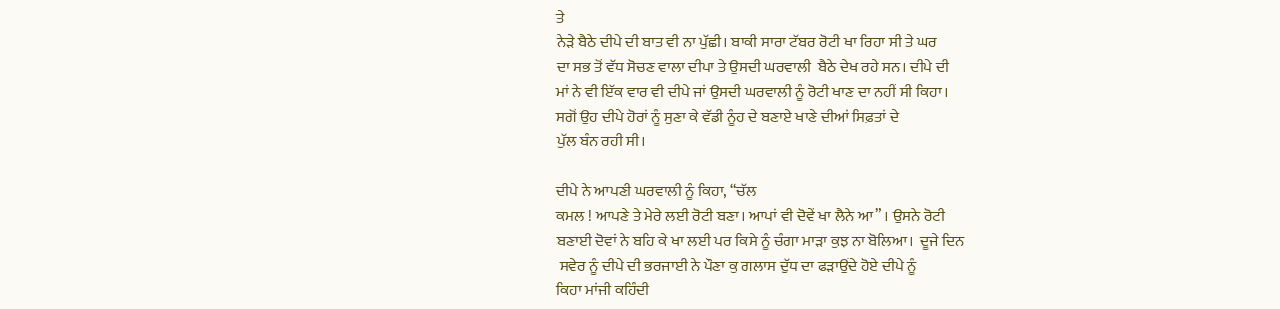ਤੇ
ਨੇੜੇ ਬੈਠੇ ਦੀਪੇ ਦੀ ਬਾਤ ਵੀ ਨਾ ਪੁੱਛੀ। ਬਾਕੀ ਸਾਰਾ ਟੱਬਰ ਰੋਟੀ ਖਾ ਰਿਹਾ ਸੀ ਤੇ ਘਰ
ਦਾ ਸਭ ਤੋਂ ਵੱਧ ਸੋਚਣ ਵਾਲਾ ਦੀਪਾ ਤੇ ਉਸਦੀ ਘਰਵਾਲੀ  ਬੈਠੇ ਦੇਖ ਰਹੇ ਸਨ। ਦੀਪੇ ਦੀ
ਮਾਂ ਨੇ ਵੀ ਇੱਕ ਵਾਰ ਵੀ ਦੀਪੇ ਜਾਂ ਉਸਦੀ ਘਰਵਾਲੀ ਨੂੰ ਰੋਟੀ ਖਾਣ ਦਾ ਨਹੀਂ ਸੀ ਕਿਹਾ।
ਸਗੋਂ ਉਹ ਦੀਪੇ ਹੋਰਾਂ ਨੂੰ ਸੁਣਾ ਕੇ ਵੱਡੀ ਨੂੰਹ ਦੇ ਬਣਾਏ ਖਾਣੇ ਦੀਆਂ ਸਿਫ਼ਤਾਂ ਦੇ
ਪੁੱਲ ਬੰਨ ਰਹੀ ਸੀ।

ਦੀਪੇ ਨੇ ਆਪਣੀ ਘਰਵਾਲੀ ਨੂੰ ਕਿਹਾ, “ਚੱਲ
ਕਮਲ ! ਆਪਣੇ ਤੇ ਮੇਰੇ ਲਈ ਰੋਟੀ ਬਣਾ। ਆਪਾਂ ਵੀ ਦੋਵੇਂ ਖਾ ਲੈਨੇ ਆ” । ਉਸਨੇ ਰੋਟੀ
ਬਣਾਈ ਦੋਵਾਂ ਨੇ ਬਹਿ ਕੇ ਖਾ ਲਈ ਪਰ ਕਿਸੇ ਨੂੰ ਚੰਗਾ ਮਾੜਾ ਕੁਝ ਨਾ ਬੋਲਿਆ।  ਦੂਜੇ ਦਿਨ
 ਸਵੇਰ ਨੂੰ ਦੀਪੇ ਦੀ ਭਰਜਾਈ ਨੇ ਪੌਣਾ ਕੁ ਗਲਾਸ ਦੁੱਧ ਦਾ ਫੜਾਉਂਦੇ ਹੋਏ ਦੀਪੇ ਨੂੰ
ਕਿਹਾ ਮਾਂਜੀ ਕਹਿੰਦੀ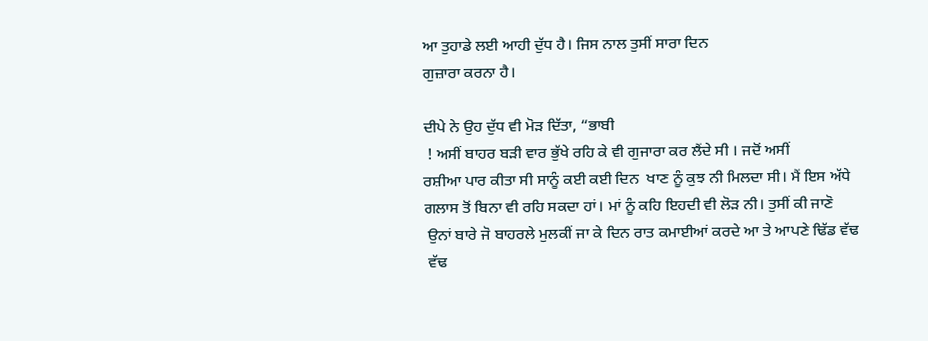ਆ ਤੁਹਾਡੇ ਲਈ ਆਹੀ ਦੁੱਧ ਹੈ। ਜਿਸ ਨਾਲ ਤੁਸੀਂ ਸਾਰਾ ਦਿਨ
ਗੁਜ਼ਾਰਾ ਕਰਨਾ ਹੈ।

ਦੀਪੇ ਨੇ ਉਹ ਦੁੱਧ ਵੀ ਮੋੜ ਦਿੱਤਾ, “ਭਾਬੀ
 ! ਅਸੀਂ ਬਾਹਰ ਬੜੀ ਵਾਰ ਭੁੱਖੇ ਰਹਿ ਕੇ ਵੀ ਗੁਜਾਰਾ ਕਰ ਲੈਂਦੇ ਸੀ । ਜਦੋਂ ਅਸੀਂ
ਰਸ਼ੀਆ ਪਾਰ ਕੀਤਾ ਸੀ ਸਾਨੂੰ ਕਈ ਕਈ ਦਿਨ  ਖਾਣ ਨੂੰ ਕੁਝ ਨੀ ਮਿਲਦਾ ਸੀ। ਮੈਂ ਇਸ ਅੱਧੇ
ਗਲਾਸ ਤੋਂ ਬਿਨਾ ਵੀ ਰਹਿ ਸਕਦਾ ਹਾਂ। ਮਾਂ ਨੂੰ ਕਹਿ ਇਹਦੀ ਵੀ ਲੋੜ ਨੀ। ਤੁਸੀਂ ਕੀ ਜਾਣੋ
 ਉਨਾਂ ਬਾਰੇ ਜੋ ਬਾਹਰਲੇ ਮੁਲਕੀਂ ਜਾ ਕੇ ਦਿਨ ਰਾਤ ਕਮਾਈਆਂ ਕਰਦੇ ਆ ਤੇ ਆਪਣੇ ਢਿੱਡ ਵੱਢ
 ਵੱਢ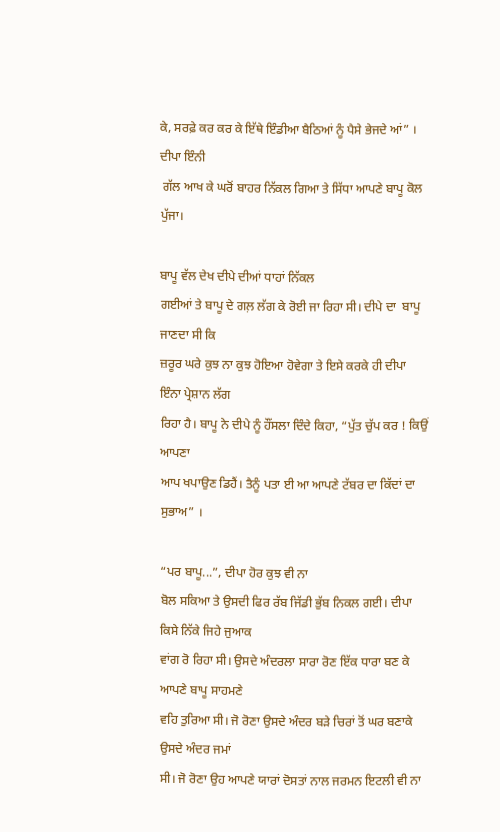ਕੇ, ਸਰਫ਼ੇ ਕਰ ਕਰ ਕੇ ਇੱਥੇ ਇੰਡੀਆ ਬੈਠਿਆਂ ਨੂੰ ਪੈਸੇ ਭੇਜਦੇ ਆਂ” । ਦੀਪਾ ਇੰਨੀ
 ਗੱਲ ਆਖ ਕੇ ਘਰੋਂ ਬਾਹਰ ਨਿੱਕਲ ਗਿਆ ਤੇ ਸਿੱਧਾ ਆਪਣੇ ਬਾਪੂ ਕੋਲ ਪੁੱਜਾ।

ਬਾਪੂ ਵੱਲ ਦੇਖ ਦੀਪੇ ਦੀਆਂ ਧਾਹਾਂ ਨਿੱਕਲ
ਗਈਆਂ ਤੇ ਬਾਪੂ ਦੇ ਗਲ਼ ਲੱਗ ਕੇ ਰੋਈ ਜਾ ਰਿਹਾ ਸੀ। ਦੀਪੇ ਦਾ  ਬਾਪੂ ਜਾਣਦਾ ਸੀ ਕਿ
ਜ਼ਰੂਰ ਘਰੇ ਕੁਝ ਨਾ ਕੁਝ ਹੋਇਆ ਹੋਵੇਗਾ ਤੇ ਇਸੇ ਕਰਕੇ ਹੀ ਦੀਪਾ ਇੰਨਾ ਪ੍ਰੇਸ਼ਾਨ ਲੱਗ
ਰਿਹਾ ਹੈ। ਬਾਪੂ ਨੇ ਦੀਪੇ ਨੂੰ ਹੌਂਸਲਾ ਦਿੰਦੇ ਕਿਹਾ, “ਪੁੱਤ ਚੁੱਪ ਕਰ ! ਕਿਉਂ ਆਪਣਾ
ਆਪ ਖਪਾਉਣ ਡਿਹੈਂ। ਤੈਨੂੰ ਪਤਾ ਈ ਆ ਆਪਣੇ ਟੱਬਰ ਦਾ ਕਿੱਦਾਂ ਦਾ ਸੁਭਾਅ” ।

“ਪਰ ਬਾਪੂ...”, ਦੀਪਾ ਹੋਰ ਕੁਝ ਵੀ ਨਾ
ਬੋਲ ਸਕਿਆ ਤੇ ਉਸਦੀ ਫਿਰ ਰੱਬ ਜਿੱਡੀ ਭੁੱਬ ਨਿਕਲ ਗਈ। ਦੀਪਾ ਕਿਸੇ ਨਿੱਕੇ ਜਿਹੇ ਜੁਆਕ
ਵਾਂਗ ਰੋ ਰਿਹਾ ਸੀ। ਉਸਦੇ ਅੰਦਰਲਾ ਸਾਰਾ ਰੋਣ ਇੱਕ ਧਾਰਾ ਬਣ ਕੇ ਆਪਣੇ ਬਾਪੂ ਸਾਹਮਣੇ
ਵਹਿ ਤੁਰਿਆ ਸੀ। ਜੋ ਰੋਣਾ ਉਸਦੇ ਅੰਦਰ ਬੜੇ ਚਿਰਾਂ ਤੋਂ ਘਰ ਬਣਾਕੇ ਉਸਦੇ ਅੰਦਰ ਜਮਾਂ
ਸੀ। ਜੋ ਰੋਣਾ ਉਹ ਆਪਣੇ ਯਾਰਾਂ ਦੋਸਤਾਂ ਨਾਲ ਜਰਮਨ ਇਟਲੀ ਵੀ ਨਾ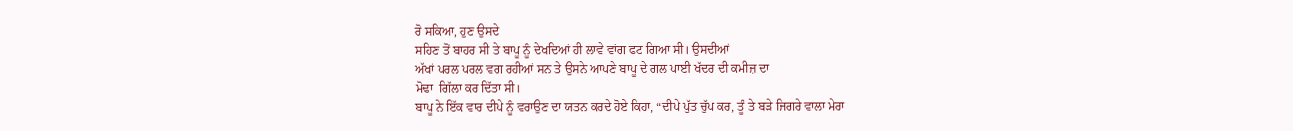ਰੋ ਸਕਿਆ, ਹੁਣ ਉਸਦੇ
ਸਹਿਣ ਤੋਂ ਬਾਹਰ ਸੀ ਤੇ ਬਾਪੂ ਨੂੰ ਦੇਖਦਿਆਂ ਹੀ ਲਾਵੇ ਵਾਂਗ ਫਟ ਗਿਆ ਸੀ। ਉਸਦੀਆਂ
ਅੱਖਾਂ ਪਰਲ ਪਰਲ ਵਗ ਰਹੀਆਂ ਸਨ ਤੇ ਉਸਨੇ ਆਪਣੇ ਬਾਪੂ ਦੇ ਗਲ ਪਾਈ ਖੱਦਰ ਦੀ ਕਮੀਜ਼ ਦਾ
ਮੋਢਾ  ਗਿੱਲਾ ਕਰ ਦਿੱਤਾ ਸੀ।
ਬਾਪੂ ਨੇ ਇੱਕ ਵਾਰ ਦੀਪੇ ਨੂੰ ਵਰਾਉਣ ਦਾ ਯਤਨ ਕਰਦੇ ਹੋਏ ਕਿਹਾ, “ਦੀਪੇ ਪੁੱਤ ਚੁੱਪ ਕਰ, ਤੂੰ ਤੇ ਬੜੇ ਜਿਗਰੇ ਵਾਲਾ ਮੇਰਾ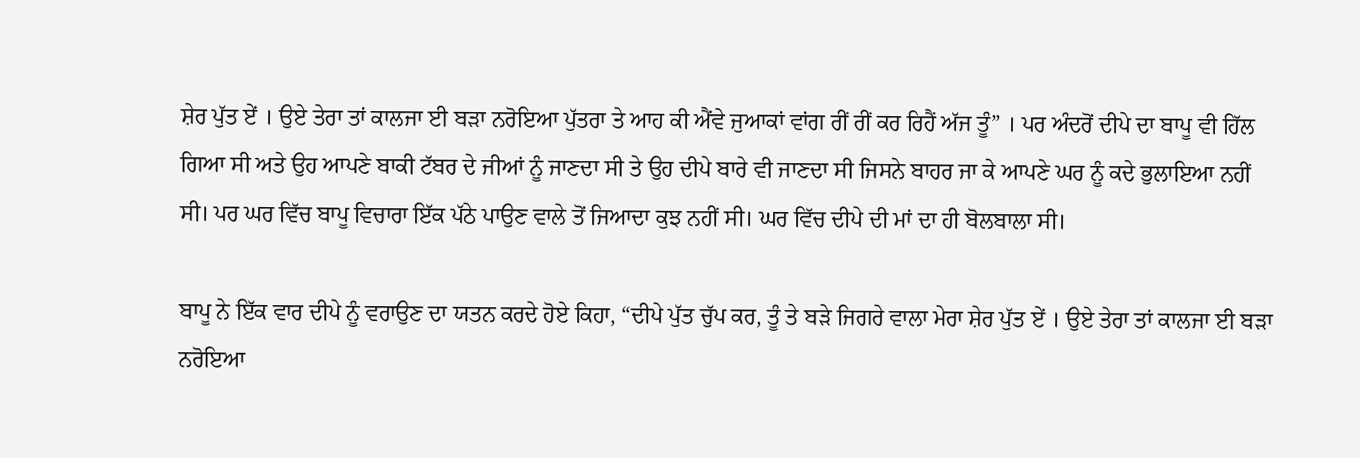ਸ਼ੇਰ ਪੁੱਤ ਏਂ । ਉਏ ਤੇਰਾ ਤਾਂ ਕਾਲਜਾ ਈ ਬੜਾ ਨਰੋਇਆ ਪੁੱਤਰਾ ਤੇ ਆਹ ਕੀ ਐਂਵੇ ਜੁਆਕਾਂ ਵਾਂਗ ਰੀਂ ਰੀਂ ਕਰ ਰਿਹੈਂ ਅੱਜ ਤੂੰ” । ਪਰ ਅੰਦਰੋਂ ਦੀਪੇ ਦਾ ਬਾਪੂ ਵੀ ਹਿੱਲ ਗਿਆ ਸੀ ਅਤੇ ਉਹ ਆਪਣੇ ਬਾਕੀ ਟੱਬਰ ਦੇ ਜੀਆਂ ਨੂੰ ਜਾਣਦਾ ਸੀ ਤੇ ਉਹ ਦੀਪੇ ਬਾਰੇ ਵੀ ਜਾਣਦਾ ਸੀ ਜਿਸਨੇ ਬਾਹਰ ਜਾ ਕੇ ਆਪਣੇ ਘਰ ਨੂੰ ਕਦੇ ਭੁਲਾਇਆ ਨਹੀਂ ਸੀ। ਪਰ ਘਰ ਵਿੱਚ ਬਾਪੂ ਵਿਚਾਰਾ ਇੱਕ ਪੱਠੇ ਪਾਉਣ ਵਾਲੇ ਤੋਂ ਜਿਆਦਾ ਕੁਝ ਨਹੀਂ ਸੀ। ਘਰ ਵਿੱਚ ਦੀਪੇ ਦੀ ਮਾਂ ਦਾ ਹੀ ਬੋਲਬਾਲਾ ਸੀ।

ਬਾਪੂ ਨੇ ਇੱਕ ਵਾਰ ਦੀਪੇ ਨੂੰ ਵਰਾਉਣ ਦਾ ਯਤਨ ਕਰਦੇ ਹੋਏ ਕਿਹਾ, “ਦੀਪੇ ਪੁੱਤ ਚੁੱਪ ਕਰ, ਤੂੰ ਤੇ ਬੜੇ ਜਿਗਰੇ ਵਾਲਾ ਮੇਰਾ ਸ਼ੇਰ ਪੁੱਤ ਏਂ । ਉਏ ਤੇਰਾ ਤਾਂ ਕਾਲਜਾ ਈ ਬੜਾ ਨਰੋਇਆ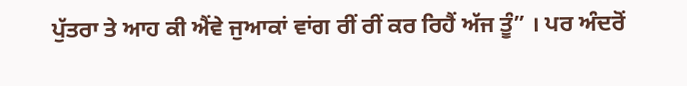ਪੁੱਤਰਾ ਤੇ ਆਹ ਕੀ ਐਂਵੇ ਜੁਆਕਾਂ ਵਾਂਗ ਰੀਂ ਰੀਂ ਕਰ ਰਿਹੈਂ ਅੱਜ ਤੂੰ” । ਪਰ ਅੰਦਰੋਂ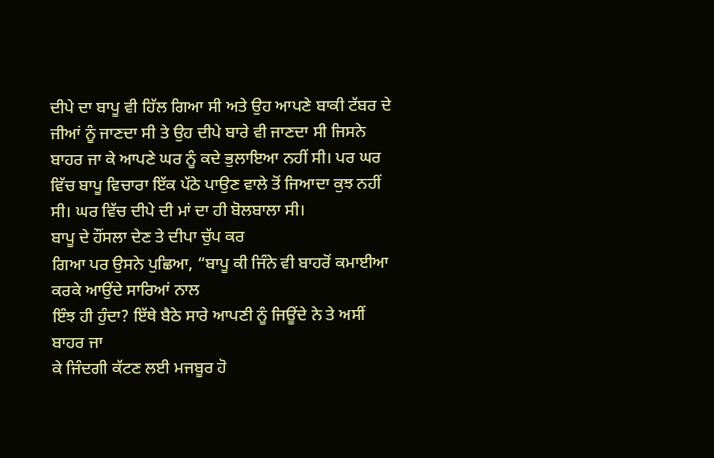ਦੀਪੇ ਦਾ ਬਾਪੂ ਵੀ ਹਿੱਲ ਗਿਆ ਸੀ ਅਤੇ ਉਹ ਆਪਣੇ ਬਾਕੀ ਟੱਬਰ ਦੇ ਜੀਆਂ ਨੂੰ ਜਾਣਦਾ ਸੀ ਤੇ ਉਹ ਦੀਪੇ ਬਾਰੇ ਵੀ ਜਾਣਦਾ ਸੀ ਜਿਸਨੇ ਬਾਹਰ ਜਾ ਕੇ ਆਪਣੇ ਘਰ ਨੂੰ ਕਦੇ ਭੁਲਾਇਆ ਨਹੀਂ ਸੀ। ਪਰ ਘਰ ਵਿੱਚ ਬਾਪੂ ਵਿਚਾਰਾ ਇੱਕ ਪੱਠੇ ਪਾਉਣ ਵਾਲੇ ਤੋਂ ਜਿਆਦਾ ਕੁਝ ਨਹੀਂ ਸੀ। ਘਰ ਵਿੱਚ ਦੀਪੇ ਦੀ ਮਾਂ ਦਾ ਹੀ ਬੋਲਬਾਲਾ ਸੀ।
ਬਾਪੂ ਦੇ ਹੌਂਸਲਾ ਦੇਣ ਤੇ ਦੀਪਾ ਚੁੱਪ ਕਰ
ਗਿਆ ਪਰ ਉਸਨੇ ਪੁਛਿਆ, “ਬਾਪੂ ਕੀ ਜਿੰਨੇ ਵੀ ਬਾਹਰੋਂ ਕਮਾਈਆ ਕਰਕੇ ਆਉਂਦੇ ਸਾਰਿਆਂ ਨਾਲ
ਇੰਝ ਹੀ ਹੁੰਦਾ? ਇੱਥੇ ਬੈਠੇ ਸਾਰੇ ਆਪਣੀ ਨੂੰ ਜਿਊਂਦੇ ਨੇ ਤੇ ਅਸੀਂ ਬਾਹਰ ਜਾ
ਕੇ ਜਿੰਦਗੀ ਕੱਟਣ ਲਈ ਮਜਬੂਰ ਹੋ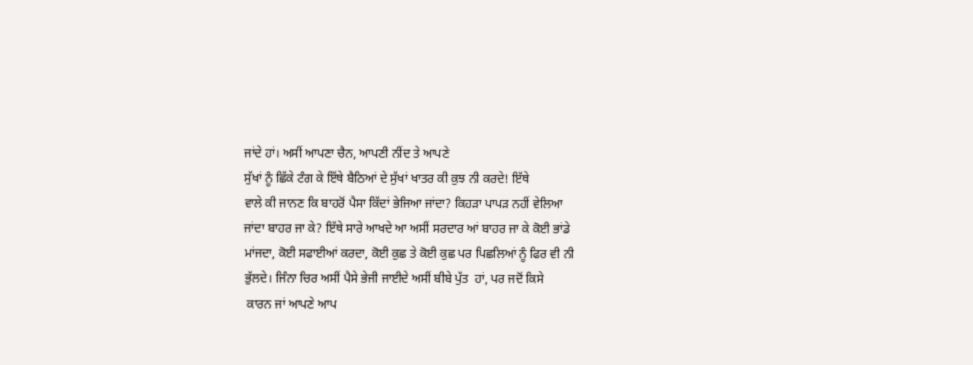ਜਾਂਦੇ ਹਾਂ। ਅਸੀਂ ਆਪਣਾ ਚੈਨ, ਆਪਣੀ ਨੀਂਦ ਤੇ ਆਪਣੇ
ਸੁੱਖਾਂ ਨੂੰ ਛਿੱਕੇ ਟੰਗ ਕੇ ਇੱਥੇ ਬੈਠਿਆਂ ਦੇ ਸੁੱਖਾਂ ਖਾਤਰ ਕੀ ਕੁਝ ਨੀ ਕਰਦੇ! ਇੱਥੇ
ਵਾਲੇ ਕੀ ਜਾਨਣ ਕਿ ਬਾਹਰੋਂ ਪੈਸਾ ਕਿੱਦਾਂ ਭੇਜਿਆ ਜਾਂਦਾ? ਕਿਹੜਾ ਪਾਪੜ ਨਹੀਂ ਵੇਲਿਆ
ਜਾਂਦਾ ਬਾਹਰ ਜਾ ਕੇ? ਇੱਥੇ ਸਾਰੇ ਆਖਦੇ ਆ ਅਸੀਂ ਸਰਦਾਰ ਆਂ ਬਾਹਰ ਜਾ ਕੇ ਕੋਈ ਭਾਂਡੇ
ਮਾਂਜਦਾ, ਕੋਈ ਸਫਾਈਆਂ ਕਰਦਾ, ਕੋਈ ਕੁਛ ਤੇ ਕੋਈ ਕੁਛ ਪਰ ਪਿਛਲਿਆਂ ਨੂੰ ਫਿਰ ਵੀ ਨੀ
ਭੁੱਲਦੇ। ਜਿੰਨਾ ਚਿਰ ਅਸੀਂ ਪੈਸੇ ਭੇਜੀ ਜਾਈਦੇ ਅਸੀਂ ਬੀਬੇ ਪੁੱਤ  ਹਾਂ, ਪਰ ਜਦੋਂ ਕਿਸੇ
 ਕਾਰਨ ਜਾਂ ਆਪਣੇ ਆਪ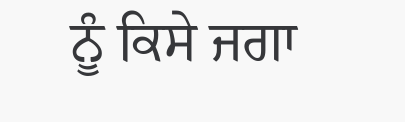ਨੂੰ ਕਿਸੇ ਜਗਾ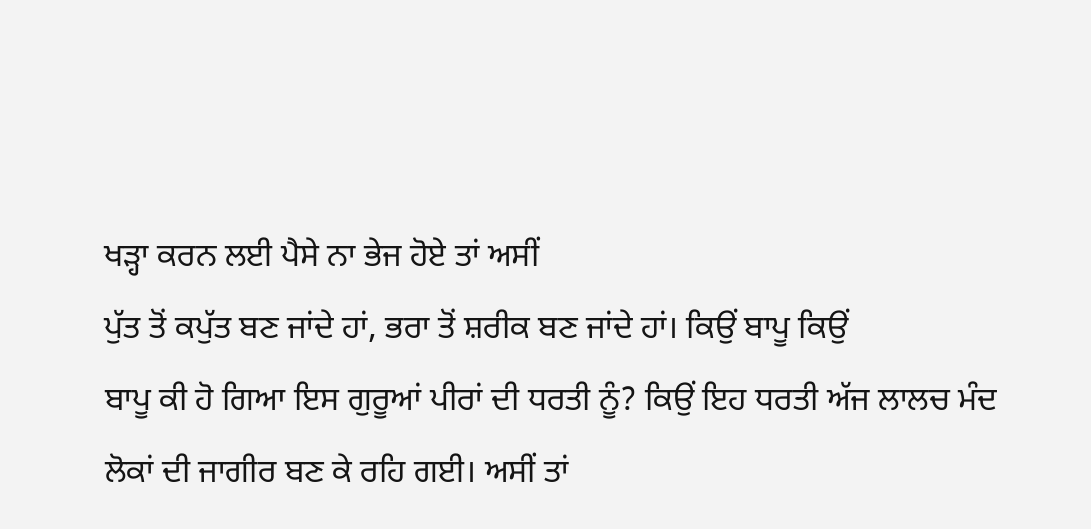ਖੜ੍ਹਾ ਕਰਨ ਲਈ ਪੈਸੇ ਨਾ ਭੇਜ ਹੋਏ ਤਾਂ ਅਸੀਂ
ਪੁੱਤ ਤੋਂ ਕਪੁੱਤ ਬਣ ਜਾਂਦੇ ਹਾਂ, ਭਰਾ ਤੋਂ ਸ਼ਰੀਕ ਬਣ ਜਾਂਦੇ ਹਾਂ। ਕਿਉਂ ਬਾਪੂ ਕਿਉਂ
ਬਾਪੂ ਕੀ ਹੋ ਗਿਆ ਇਸ ਗੁਰੂਆਂ ਪੀਰਾਂ ਦੀ ਧਰਤੀ ਨੂੰ? ਕਿਉਂ ਇਹ ਧਰਤੀ ਅੱਜ ਲਾਲਚ ਮੰਦ
ਲੋਕਾਂ ਦੀ ਜਾਗੀਰ ਬਣ ਕੇ ਰਹਿ ਗਈ। ਅਸੀਂ ਤਾਂ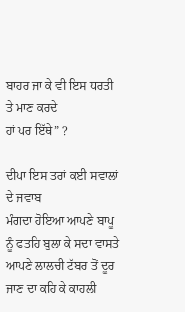ਬਾਹਰ ਜਾ ਕੇ ਵੀ ਇਸ ਧਰਤੀ ਤੇ ਮਾਣ ਕਰਦੇ
ਹਾਂ ਪਰ ਇੱਥੇ” ?

ਦੀਪਾ ਇਸ ਤਰਾਂ ਕਈ ਸਵਾਲਾਂ ਦੇ ਜਵਾਬ
ਮੰਗਦਾ ਹੋਇਆ ਆਪਣੇ ਬਾਪੂ ਨੂੰ ਫਤਹਿ ਬੁਲਾ ਕੇ ਸਦਾ ਵਾਸਤੇ ਆਪਣੇ ਲਾਲਚੀ ਟੱਬਰ ਤੋਂ ਦੂਰ
ਜਾਣ ਦਾ ਕਹਿ ਕੇ ਕਾਹਲੀ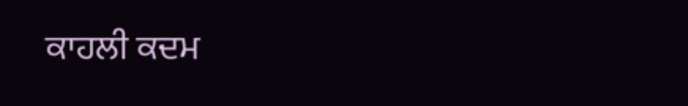ਕਾਹਲੀ ਕਦਮ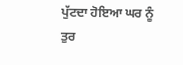ਪੁੱਟਦਾ ਹੋਇਆ ਘਰ ਨੂੰ ਤੁਰ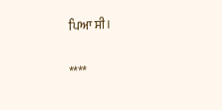ਪਿਆ ਸੀ।

****